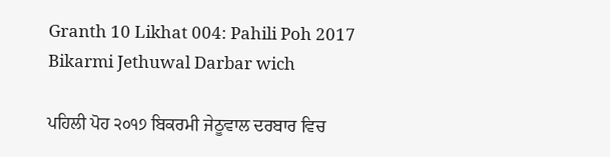Granth 10 Likhat 004: Pahili Poh 2017 Bikarmi Jethuwal Darbar wich

ਪਹਿਲੀ ਪੋਹ ੨੦੧੭ ਬਿਕਰਮੀ ਜੇਠੂਵਾਲ ਦਰਬਾਰ ਵਿਚ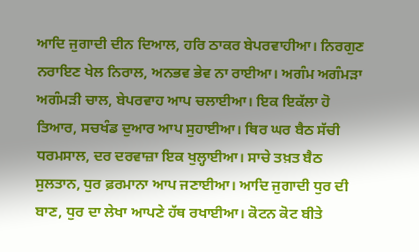ਆਦਿ ਜੁਗਾਦੀ ਦੀਨ ਦਿਆਲ, ਹਰਿ ਠਾਕਰ ਬੇਪਰਵਾਹੀਆ। ਨਿਰਗੁਣ ਨਰਾਇਣ ਖੇਲ ਨਿਰਾਲ, ਅਨਭਵ ਭੇਵ ਨਾ ਰਾਈਆ। ਅਗੰਮ ਅਗੰਮੜਾ ਅਗੰਮੜੀ ਚਾਲ, ਬੇਪਰਵਾਹ ਆਪ ਚਲਾਈਆ। ਇਕ ਇਕੱਲਾ ਹੋ ਤਿਆਰ, ਸਚਖੰਡ ਦੁਆਰ ਆਪ ਸੁਹਾਈਆ। ਥਿਰ ਘਰ ਬੈਠ ਸੱਚੀ ਧਰਮਸਾਲ, ਦਰ ਦਰਵਾਜ਼ਾ ਇਕ ਖੁਲ੍ਹਾਈਆ। ਸਾਚੇ ਤਖ਼ਤ ਬੈਠ ਸੁਲਤਾਨ, ਧੁਰ ਫ਼ਰਮਾਨਾ ਆਪ ਜਣਾਈਆ। ਆਦਿ ਜੁਗਾਦੀ ਧੁਰ ਦੀ ਬਾਣ, ਧੁਰ ਦਾ ਲੇਖਾ ਆਪਣੇ ਹੱਥ ਰਖਾਈਆ। ਕੋਟਨ ਕੋਟ ਬੀਤੇ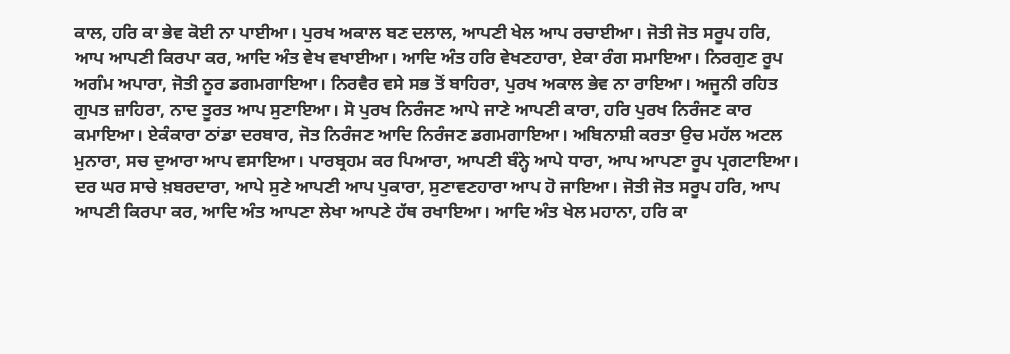ਕਾਲ, ਹਰਿ ਕਾ ਭੇਵ ਕੋਈ ਨਾ ਪਾਈਆ। ਪੁਰਖ ਅਕਾਲ ਬਣ ਦਲਾਲ, ਆਪਣੀ ਖੇਲ ਆਪ ਰਚਾਈਆ। ਜੋਤੀ ਜੋਤ ਸਰੂਪ ਹਰਿ, ਆਪ ਆਪਣੀ ਕਿਰਪਾ ਕਰ, ਆਦਿ ਅੰਤ ਵੇਖ ਵਖਾਈਆ। ਆਦਿ ਅੰਤ ਹਰਿ ਵੇਖਣਹਾਰਾ, ਏਕਾ ਰੰਗ ਸਮਾਇਆ। ਨਿਰਗੁਣ ਰੂਪ ਅਗੰਮ ਅਪਾਰਾ, ਜੋਤੀ ਨੂਰ ਡਗਮਗਾਇਆ। ਨਿਰਵੈਰ ਵਸੇ ਸਭ ਤੋਂ ਬਾਹਿਰਾ, ਪੁਰਖ ਅਕਾਲ ਭੇਵ ਨਾ ਰਾਇਆ। ਅਜੂਨੀ ਰਹਿਤ ਗੁਪਤ ਜ਼ਾਹਿਰਾ, ਨਾਦ ਤੂਰਤ ਆਪ ਸੁਣਾਇਆ। ਸੋ ਪੁਰਖ ਨਿਰੰਜਣ ਆਪੇ ਜਾਣੇ ਆਪਣੀ ਕਾਰਾ, ਹਰਿ ਪੁਰਖ ਨਿਰੰਜਣ ਕਾਰ ਕਮਾਇਆ। ਏਕੰਕਾਰਾ ਠਾਂਡਾ ਦਰਬਾਰ, ਜੋਤ ਨਿਰੰਜਣ ਆਦਿ ਨਿਰੰਜਣ ਡਗਮਗਾਇਆ। ਅਬਿਨਾਸ਼ੀ ਕਰਤਾ ਉਚ ਮਹੱਲ ਅਟਲ ਮੁਨਾਰਾ, ਸਚ ਦੁਆਰਾ ਆਪ ਵਸਾਇਆ। ਪਾਰਬ੍ਰਹਮ ਕਰ ਪਿਆਰਾ, ਆਪਣੀ ਬੰਨ੍ਹੇ ਆਪੇ ਧਾਰਾ, ਆਪ ਆਪਣਾ ਰੂਪ ਪ੍ਰਗਟਾਇਆ। ਦਰ ਘਰ ਸਾਚੇ ਖ਼ਬਰਦਾਰਾ, ਆਪੇ ਸੁਣੇ ਆਪਣੀ ਆਪ ਪੁਕਾਰਾ, ਸੁਣਾਵਣਹਾਰਾ ਆਪ ਹੋ ਜਾਇਆ। ਜੋਤੀ ਜੋਤ ਸਰੂਪ ਹਰਿ, ਆਪ ਆਪਣੀ ਕਿਰਪਾ ਕਰ, ਆਦਿ ਅੰਤ ਆਪਣਾ ਲੇਖਾ ਆਪਣੇ ਹੱਥ ਰਖਾਇਆ। ਆਦਿ ਅੰਤ ਖੇਲ ਮਹਾਨਾ, ਹਰਿ ਕਾ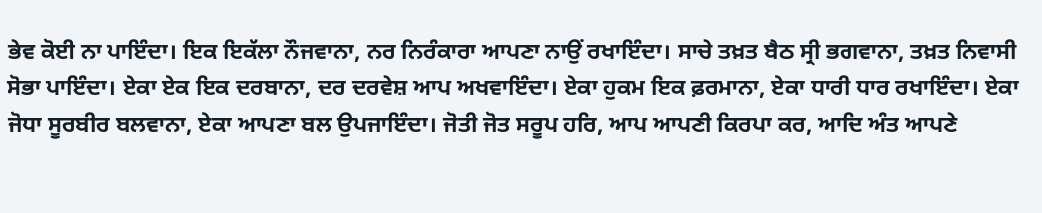ਭੇਵ ਕੋਈ ਨਾ ਪਾਇੰਦਾ। ਇਕ ਇਕੱਲਾ ਨੌਜਵਾਨਾ, ਨਰ ਨਿਰੰਕਾਰਾ ਆਪਣਾ ਨਾਉਂ ਰਖਾਇੰਦਾ। ਸਾਚੇ ਤਖ਼ਤ ਬੈਠ ਸ੍ਰੀ ਭਗਵਾਨਾ, ਤਖ਼ਤ ਨਿਵਾਸੀ ਸੋਭਾ ਪਾਇੰਦਾ। ਏਕਾ ਏਕ ਇਕ ਦਰਬਾਨਾ, ਦਰ ਦਰਵੇਸ਼ ਆਪ ਅਖਵਾਇੰਦਾ। ਏਕਾ ਹੁਕਮ ਇਕ ਫ਼ਰਮਾਨਾ, ਏਕਾ ਧਾਰੀ ਧਾਰ ਰਖਾਇੰਦਾ। ਏਕਾ ਜੋਧਾ ਸੂਰਬੀਰ ਬਲਵਾਨਾ, ਏਕਾ ਆਪਣਾ ਬਲ ਉਪਜਾਇੰਦਾ। ਜੋਤੀ ਜੋਤ ਸਰੂਪ ਹਰਿ, ਆਪ ਆਪਣੀ ਕਿਰਪਾ ਕਰ, ਆਦਿ ਅੰਤ ਆਪਣੇ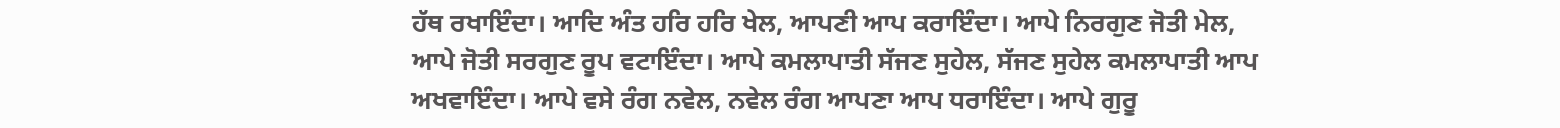ਹੱਥ ਰਖਾਇੰਦਾ। ਆਦਿ ਅੰਤ ਹਰਿ ਹਰਿ ਖੇਲ, ਆਪਣੀ ਆਪ ਕਰਾਇੰਦਾ। ਆਪੇ ਨਿਰਗੁਣ ਜੋਤੀ ਮੇਲ, ਆਪੇ ਜੋਤੀ ਸਰਗੁਣ ਰੂਪ ਵਟਾਇੰਦਾ। ਆਪੇ ਕਮਲਾਪਾਤੀ ਸੱਜਣ ਸੁਹੇਲ, ਸੱਜਣ ਸੁਹੇਲ ਕਮਲਾਪਾਤੀ ਆਪ ਅਖਵਾਇੰਦਾ। ਆਪੇ ਵਸੇ ਰੰਗ ਨਵੇਲ, ਨਵੇਲ ਰੰਗ ਆਪਣਾ ਆਪ ਧਰਾਇੰਦਾ। ਆਪੇ ਗੁਰੂ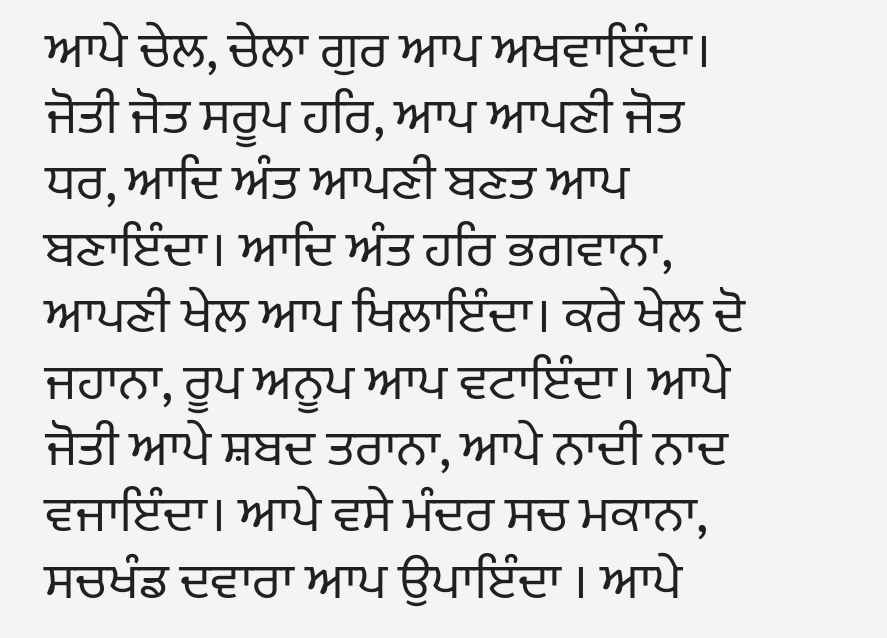ਆਪੇ ਚੇਲ, ਚੇਲਾ ਗੁਰ ਆਪ ਅਖਵਾਇੰਦਾ। ਜੋਤੀ ਜੋਤ ਸਰੂਪ ਹਰਿ, ਆਪ ਆਪਣੀ ਜੋਤ ਧਰ, ਆਦਿ ਅੰਤ ਆਪਣੀ ਬਣਤ ਆਪ ਬਣਾਇੰਦਾ। ਆਦਿ ਅੰਤ ਹਰਿ ਭਗਵਾਨਾ, ਆਪਣੀ ਖੇਲ ਆਪ ਖਿਲਾਇੰਦਾ। ਕਰੇ ਖੇਲ ਦੋ ਜਹਾਨਾ, ਰੂਪ ਅਨੂਪ ਆਪ ਵਟਾਇੰਦਾ। ਆਪੇ ਜੋਤੀ ਆਪੇ ਸ਼ਬਦ ਤਰਾਨਾ, ਆਪੇ ਨਾਦੀ ਨਾਦ ਵਜਾਇੰਦਾ। ਆਪੇ ਵਸੇ ਮੰਦਰ ਸਚ ਮਕਾਨਾ, ਸਚਖੰਡ ਦਵਾਰਾ ਆਪ ਉਪਾਇੰਦਾ । ਆਪੇ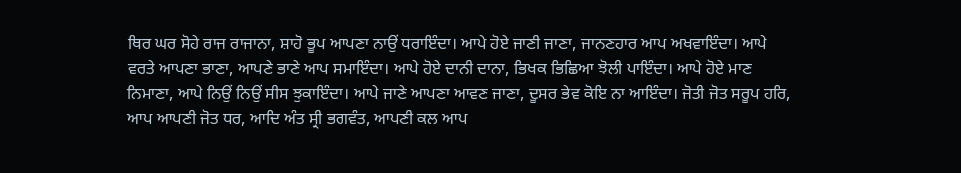ਥਿਰ ਘਰ ਸੋਹੇ ਰਾਜ ਰਾਜਾਨਾ, ਸ਼ਾਹੋ ਭੂਪ ਆਪਣਾ ਨਾਉਂ ਧਰਾਇੰਦਾ। ਆਪੇ ਹੋਏ ਜਾਣੀ ਜਾਣਾ, ਜਾਨਣਹਾਰ ਆਪ ਅਖਵਾਇੰਦਾ। ਆਪੇ ਵਰਤੇ ਆਪਣਾ ਭਾਣਾ, ਆਪਣੇ ਭਾਣੇ ਆਪ ਸਮਾਇੰਦਾ। ਆਪੇ ਹੋਏ ਦਾਨੀ ਦਾਨਾ, ਭਿਖਕ ਭਿਛਿਆ ਝੋਲੀ ਪਾਇੰਦਾ। ਆਪੇ ਹੋਏ ਮਾਣ ਨਿਮਾਣਾ, ਆਪੇ ਨਿਉਂ ਨਿਉਂ ਸੀਸ ਝੁਕਾਇੰਦਾ। ਆਪੇ ਜਾਣੇ ਆਪਣਾ ਆਵਣ ਜਾਣਾ, ਦੂਸਰ ਭੇਵ ਕੋਇ ਨਾ ਆਇੰਦਾ। ਜੋਤੀ ਜੋਤ ਸਰੂਪ ਹਰਿ, ਆਪ ਆਪਣੀ ਜੋਤ ਧਰ, ਆਦਿ ਅੰਤ ਸ੍ਰੀ ਭਗਵੰਤ, ਆਪਣੀ ਕਲ ਆਪ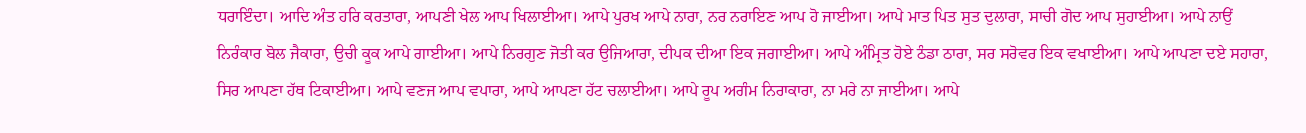ਧਰਾਇੰਦਾ। ਆਦਿ ਅੰਤ ਹਰਿ ਕਰਤਾਰਾ, ਆਪਣੀ ਖੇਲ ਆਪ ਖਿਲਾਈਆ। ਆਪੇ ਪੁਰਖ ਆਪੇ ਨਾਰਾ, ਨਰ ਨਰਾਇਣ ਆਪ ਹੋ ਜਾਈਆ। ਆਪੇ ਮਾਤ ਪਿਤ ਸੁਤ ਦੁਲਾਰਾ, ਸਾਚੀ ਗੋਦ ਆਪ ਸੁਹਾਈਆ। ਆਪੇ ਨਾਉਂ ਨਿਰੰਕਾਰ ਬੋਲ ਜੈਕਾਰਾ, ਉਚੀ ਕੂਕ ਆਪੇ ਗਾਈਆ। ਆਪੇ ਨਿਰਗੁਣ ਜੋਤੀ ਕਰ ਉਜਿਆਰਾ, ਦੀਪਕ ਦੀਆ ਇਕ ਜਗਾਈਆ। ਆਪੇ ਅੰਮ੍ਰਿਤ ਹੋਏ ਠੰਡਾ ਠਾਰਾ, ਸਰ ਸਰੋਵਰ ਇਕ ਵਖਾਈਆ। ਆਪੇ ਆਪਣਾ ਦਏ ਸਹਾਰਾ, ਸਿਰ ਆਪਣਾ ਹੱਥ ਟਿਕਾਈਆ। ਆਪੇ ਵਣਜ ਆਪ ਵਪਾਰਾ, ਆਪੇ ਆਪਣਾ ਹੱਟ ਚਲਾਈਆ। ਆਪੇ ਰੂਪ ਅਗੰਮ ਨਿਰਾਕਾਰਾ, ਨਾ ਮਰੇ ਨਾ ਜਾਈਆ। ਆਪੇ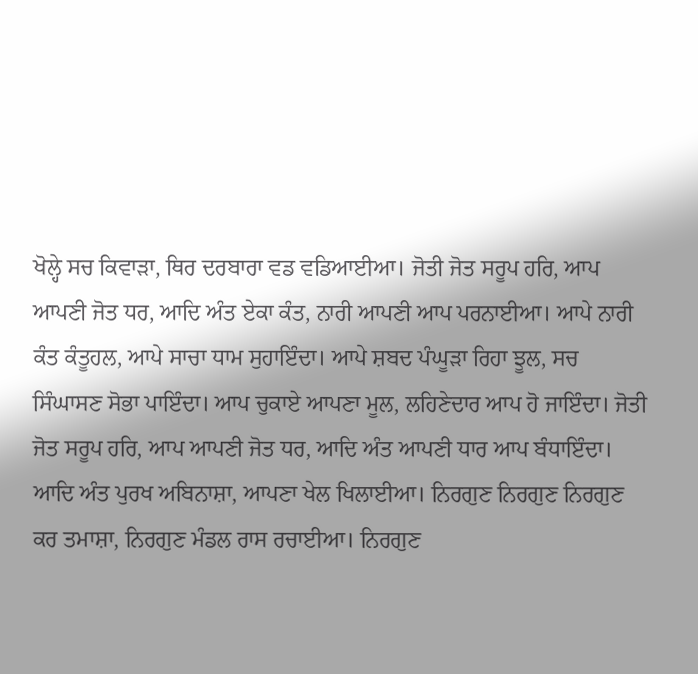ਖੋਲ੍ਹੇ ਸਚ ਕਿਵਾੜਾ, ਥਿਰ ਦਰਬਾਰਾ ਵਡ ਵਡਿਆਈਆ। ਜੋਤੀ ਜੋਤ ਸਰੂਪ ਹਰਿ, ਆਪ ਆਪਣੀ ਜੋਤ ਧਰ, ਆਦਿ ਅੰਤ ਏਕਾ ਕੰਤ, ਨਾਰੀ ਆਪਣੀ ਆਪ ਪਰਨਾਈਆ। ਆਪੇ ਨਾਰੀ ਕੰਤ ਕੰਤੂਹਲ, ਆਪੇ ਸਾਚਾ ਧਾਮ ਸੁਹਾਇੰਦਾ। ਆਪੇ ਸ਼ਬਦ ਪੰਘੂੜਾ ਰਿਹਾ ਝੂਲ, ਸਚ ਸਿੰਘਾਸਣ ਸੋਭਾ ਪਾਇੰਦਾ। ਆਪ ਚੁਕਾਏ ਆਪਣਾ ਮੂਲ, ਲਹਿਣੇਦਾਰ ਆਪ ਹੋ ਜਾਇੰਦਾ। ਜੋਤੀ ਜੋਤ ਸਰੂਪ ਹਰਿ, ਆਪ ਆਪਣੀ ਜੋਤ ਧਰ, ਆਦਿ ਅੰਤ ਆਪਣੀ ਧਾਰ ਆਪ ਬੰਧਾਇੰਦਾ। ਆਦਿ ਅੰਤ ਪੁਰਖ ਅਬਿਨਾਸ਼ਾ, ਆਪਣਾ ਖੇਲ ਖਿਲਾਈਆ। ਨਿਰਗੁਣ ਨਿਰਗੁਣ ਨਿਰਗੁਣ ਕਰ ਤਮਾਸ਼ਾ, ਨਿਰਗੁਣ ਮੰਡਲ ਰਾਸ ਰਚਾਈਆ। ਨਿਰਗੁਣ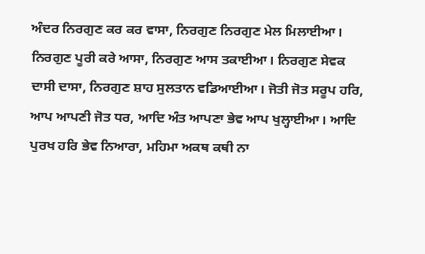ਅੰਦਰ ਨਿਰਗੁਣ ਕਰ ਕਰ ਵਾਸਾ, ਨਿਰਗੁਣ ਨਿਰਗੁਣ ਮੇਲ ਮਿਲਾਈਆ। ਨਿਰਗੁਣ ਪੂਰੀ ਕਰੇ ਆਸਾ, ਨਿਰਗੁਣ ਆਸ ਤਕਾਈਆ। ਨਿਰਗੁਣ ਸੇਵਕ ਦਾਸੀ ਦਾਸਾ, ਨਿਰਗੁਣ ਸ਼ਾਹ ਸੁਲਤਾਨ ਵਡਿਆਈਆ। ਜੋਤੀ ਜੋਤ ਸਰੂਪ ਹਰਿ, ਆਪ ਆਪਣੀ ਜੋਤ ਧਰ, ਆਦਿ ਅੰਤ ਆਪਣਾ ਭੇਵ ਆਪ ਖੁਲ੍ਹਾਈਆ। ਆਦਿ ਪੁਰਖ ਹਰਿ ਭੇਵ ਨਿਆਰਾ, ਮਹਿਮਾ ਅਕਥ ਕਥੀ ਨਾ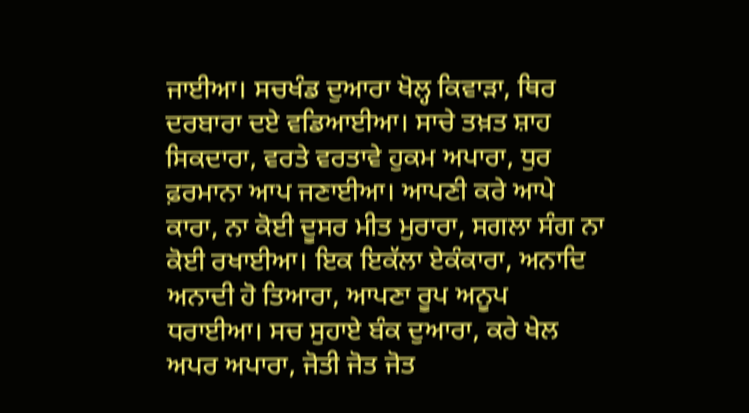ਜਾਈਆ। ਸਚਖੰਡ ਦੁਆਰਾ ਖੋਲ੍ਹ ਕਿਵਾੜਾ, ਥਿਰ ਦਰਬਾਰਾ ਦਏ ਵਡਿਆਈਆ। ਸਾਚੇ ਤਖ਼ਤ ਸ਼ਾਹ ਸਿਕਦਾਰਾ, ਵਰਤੇ ਵਰਤਾਵੇ ਹੁਕਮ ਅਪਾਰਾ, ਧੁਰ ਫ਼ਰਮਾਨਾ ਆਪ ਜਣਾਈਆ। ਆਪਣੀ ਕਰੇ ਆਪੇ ਕਾਰਾ, ਨਾ ਕੋਈ ਦੂਸਰ ਮੀਤ ਮੁਰਾਰਾ, ਸਗਲਾ ਸੰਗ ਨਾ ਕੋਈ ਰਖਾਈਆ। ਇਕ ਇਕੱਲਾ ਏਕੰਕਾਰਾ, ਅਨਾਦਿ ਅਨਾਦੀ ਹੋ ਤਿਆਰਾ, ਆਪਣਾ ਰੂਪ ਅਨੂਪ ਧਰਾਈਆ। ਸਚ ਸੁਹਾਏ ਬੰਕ ਦੁਆਰਾ, ਕਰੇ ਖੇਲ ਅਪਰ ਅਪਾਰਾ, ਜੋਤੀ ਜੋਤ ਜੋਤ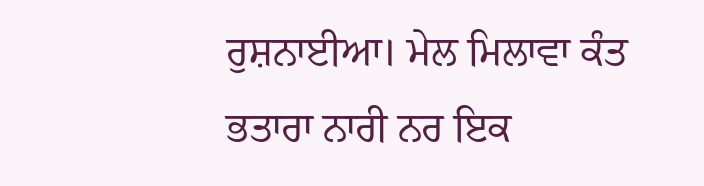ਰੁਸ਼ਨਾਈਆ। ਮੇਲ ਮਿਲਾਵਾ ਕੰਤ ਭਤਾਰਾ ਨਾਰੀ ਨਰ ਇਕ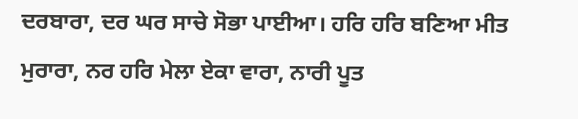ਦਰਬਾਰਾ, ਦਰ ਘਰ ਸਾਚੇ ਸੋਭਾ ਪਾਈਆ। ਹਰਿ ਹਰਿ ਬਣਿਆ ਮੀਤ ਮੁਰਾਰਾ, ਨਰ ਹਰਿ ਮੇਲਾ ਏਕਾ ਵਾਰਾ, ਨਾਰੀ ਪੂਤ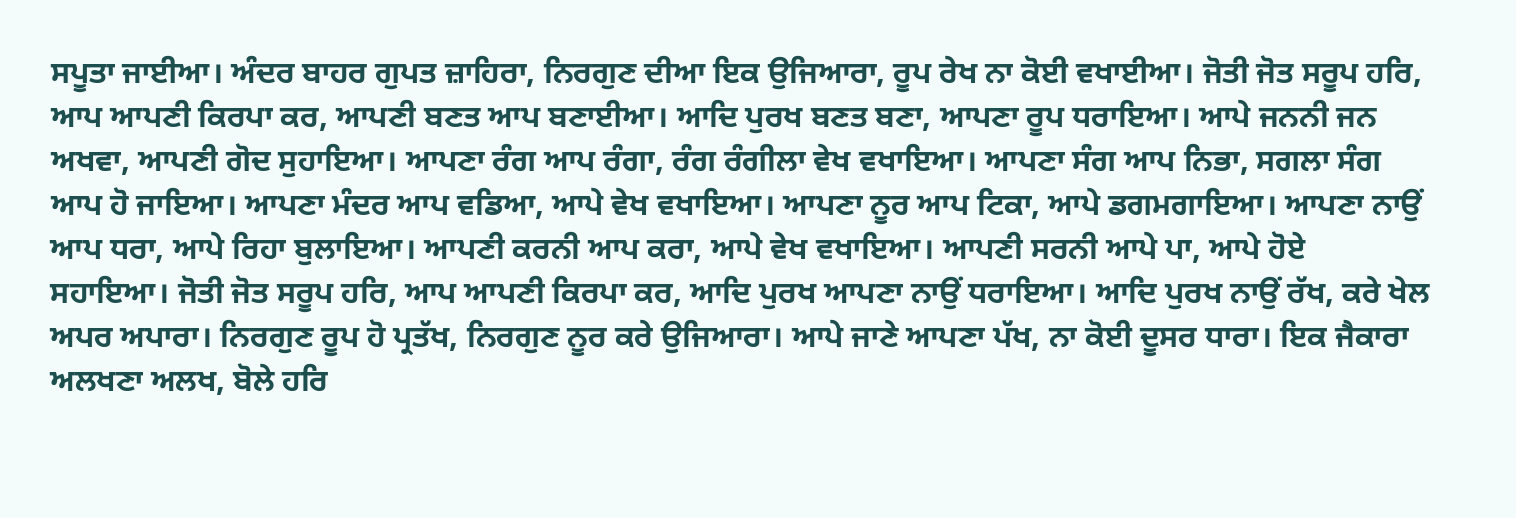ਸਪੂਤਾ ਜਾਈਆ। ਅੰਦਰ ਬਾਹਰ ਗੁਪਤ ਜ਼ਾਹਿਰਾ, ਨਿਰਗੁਣ ਦੀਆ ਇਕ ਉਜਿਆਰਾ, ਰੂਪ ਰੇਖ ਨਾ ਕੋਈ ਵਖਾਈਆ। ਜੋਤੀ ਜੋਤ ਸਰੂਪ ਹਰਿ, ਆਪ ਆਪਣੀ ਕਿਰਪਾ ਕਰ, ਆਪਣੀ ਬਣਤ ਆਪ ਬਣਾਈਆ। ਆਦਿ ਪੁਰਖ ਬਣਤ ਬਣਾ, ਆਪਣਾ ਰੂਪ ਧਰਾਇਆ। ਆਪੇ ਜਨਨੀ ਜਨ ਅਖਵਾ, ਆਪਣੀ ਗੋਦ ਸੁਹਾਇਆ। ਆਪਣਾ ਰੰਗ ਆਪ ਰੰਗਾ, ਰੰਗ ਰੰਗੀਲਾ ਵੇਖ ਵਖਾਇਆ। ਆਪਣਾ ਸੰਗ ਆਪ ਨਿਭਾ, ਸਗਲਾ ਸੰਗ ਆਪ ਹੋ ਜਾਇਆ। ਆਪਣਾ ਮੰਦਰ ਆਪ ਵਡਿਆ, ਆਪੇ ਵੇਖ ਵਖਾਇਆ। ਆਪਣਾ ਨੂਰ ਆਪ ਟਿਕਾ, ਆਪੇ ਡਗਮਗਾਇਆ। ਆਪਣਾ ਨਾਉਂ ਆਪ ਧਰਾ, ਆਪੇ ਰਿਹਾ ਬੁਲਾਇਆ। ਆਪਣੀ ਕਰਨੀ ਆਪ ਕਰਾ, ਆਪੇ ਵੇਖ ਵਖਾਇਆ। ਆਪਣੀ ਸਰਨੀ ਆਪੇ ਪਾ, ਆਪੇ ਹੋਏ ਸਹਾਇਆ। ਜੋਤੀ ਜੋਤ ਸਰੂਪ ਹਰਿ, ਆਪ ਆਪਣੀ ਕਿਰਪਾ ਕਰ, ਆਦਿ ਪੁਰਖ ਆਪਣਾ ਨਾਉਂ ਧਰਾਇਆ। ਆਦਿ ਪੁਰਖ ਨਾਉਂ ਰੱਖ, ਕਰੇ ਖੇਲ ਅਪਰ ਅਪਾਰਾ। ਨਿਰਗੁਣ ਰੂਪ ਹੋ ਪ੍ਰਤੱਖ, ਨਿਰਗੁਣ ਨੂਰ ਕਰੇ ਉਜਿਆਰਾ। ਆਪੇ ਜਾਣੇ ਆਪਣਾ ਪੱਖ, ਨਾ ਕੋਈ ਦੂਸਰ ਧਾਰਾ। ਇਕ ਜੈਕਾਰਾ ਅਲਖਣਾ ਅਲਖ, ਬੋਲੇ ਹਰਿ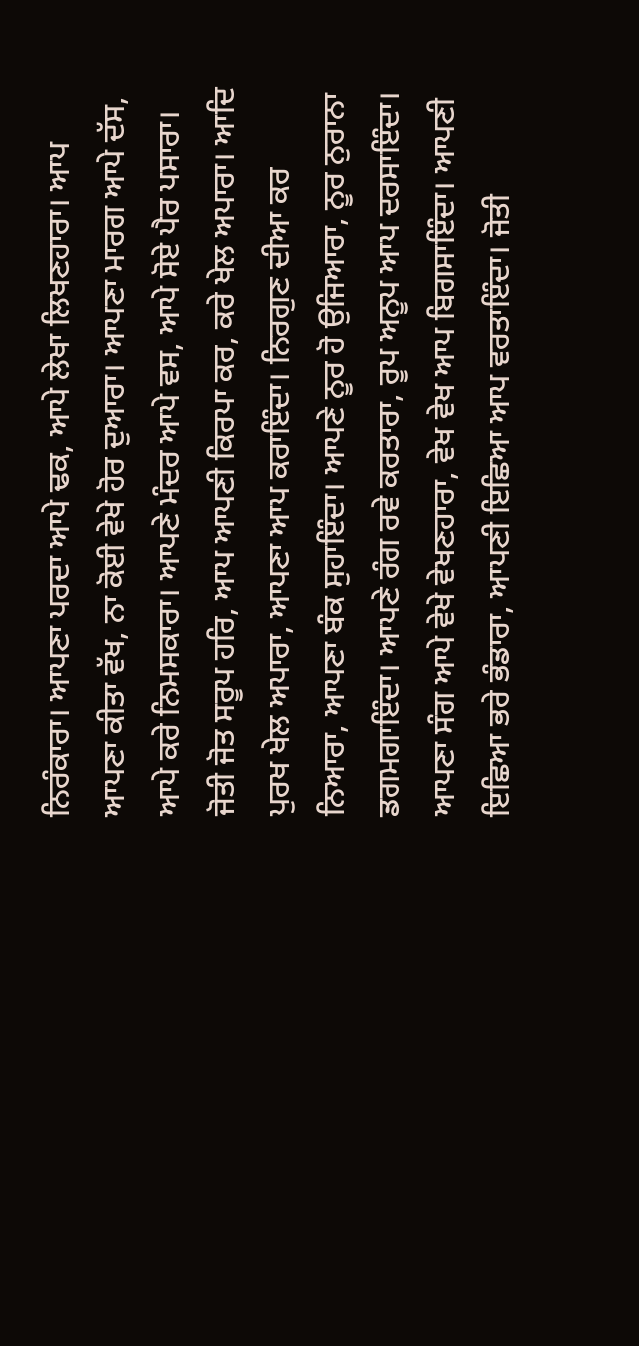ਨਿਰੰਕਾਰਾ। ਆਪਣਾ ਪਰਦਾ ਆਪੇ ਢਕ, ਆਪੇ ਲੇਖਾ ਲਿਖਣਹਾਰਾ। ਆਪ ਆਪਣਾ ਕੀਤਾ ਵੱਖ, ਨਾ ਕੋਈ ਵੇਖੇ ਹੋਰ ਦੁਆਰਾ। ਆਪਣਾ ਮਾਰਗ ਆਪੇ ਦੱਸ, ਆਪੇ ਕਰੇ ਨਿਮਸਕਾਰਾ। ਆਪਣੇ ਮੰਦਰ ਆਪੇ ਵਸ, ਆਪੇ ਸੋਏ ਪੈਰ ਪਸਾਰਾ। ਜੋਤੀ ਜੋਤ ਸਰੂਪ ਹਰਿ, ਆਪ ਆਪਣੀ ਕਿਰਪਾ ਕਰ, ਕਰੇ ਖੇਲ ਅਪਾਰਾ। ਆਦਿ ਪੁਰਖ ਖੇਲ ਅਪਾਰਾ, ਆਪਣਾ ਆਪ ਕਰਾਇੰਦਾ। ਨਿਰਗੁਣ ਦੀਆ ਕਰ ਨਿਆਰਾ, ਆਪਣਾ ਬੰਕ ਸੁਹਾਇੰਦਾ। ਆਪਣੇ ਨੂਰ ਹੋ ਉਜਿਆਰਾ, ਨੂਰ ਨੁਰਾਨਾ ਡਗਮਗਾਇੰਦਾ। ਆਪਣੇ ਰੰਗ ਰਵੇ ਕਰਤਾਰਾ, ਰੂਪ ਅਨੂਪ ਆਪ ਦਰਸਾਇੰਦਾ। ਆਪਣਾ ਸੰਗ ਆਪੇ ਵੇਖੇ ਵੇਖਣਹਾਰਾ, ਵੇਖ ਵੇਖ ਆਪ ਬਿਗਸਾਇੰਦਾ। ਆਪਣੀ ਇਛਿਆ ਭਰੇ ਭੰਡਾਰਾ, ਆਪਣੀ ਇਛਿਆ ਆਪ ਵਰਤਾਇੰਦਾ। ਜੋਤੀ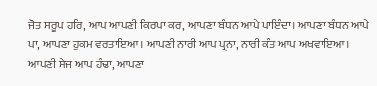ਜੋਤ ਸਰੂਪ ਹਰਿ, ਆਪ ਆਪਣੀ ਕਿਰਪਾ ਕਰ, ਆਪਣਾ ਬੰਧਨ ਆਪੇ ਪਾਇੰਦਾ। ਆਪਣਾ ਬੰਧਨ ਆਪੇ ਪਾ, ਆਪਣਾ ਹੁਕਮ ਵਰਤਾਇਆ। ਆਪਣੀ ਨਾਰੀ ਆਪ ਪ੍ਰਨਾ, ਨਾਰੀ ਕੰਤ ਆਪ ਅਖਵਾਇਆ। ਆਪਣੀ ਸੇਜ ਆਪ ਹੰਢਾ, ਆਪਣਾ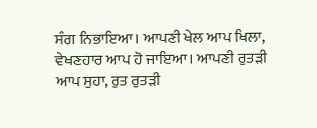ਸੰਗ ਨਿਭਾਇਆ। ਆਪਣੀ ਖੇਲ ਆਪ ਖਿਲਾ, ਵੇਖਣਹਾਰ ਆਪ ਹੋ ਜਾਇਆ। ਆਪਣੀ ਰੁਤੜੀ ਆਪ ਸੁਹਾ, ਰੁਤ ਰੁਤੜੀ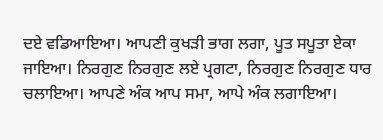ਦਏ ਵਡਿਆਇਆ। ਆਪਣੀ ਕੁਖੜੀ ਭਾਗ ਲਗਾ, ਪੂਤ ਸਪੂਤਾ ਏਕਾ ਜਾਇਆ। ਨਿਰਗੁਣ ਨਿਰਗੁਣ ਲਏ ਪ੍ਰਗਟਾ, ਨਿਰਗੁਣ ਨਿਰਗੁਣ ਧਾਰ ਚਲਾਇਆ। ਆਪਣੇ ਅੰਕ ਆਪ ਸਮਾ, ਆਪੇ ਅੰਕ ਲਗਾਇਆ।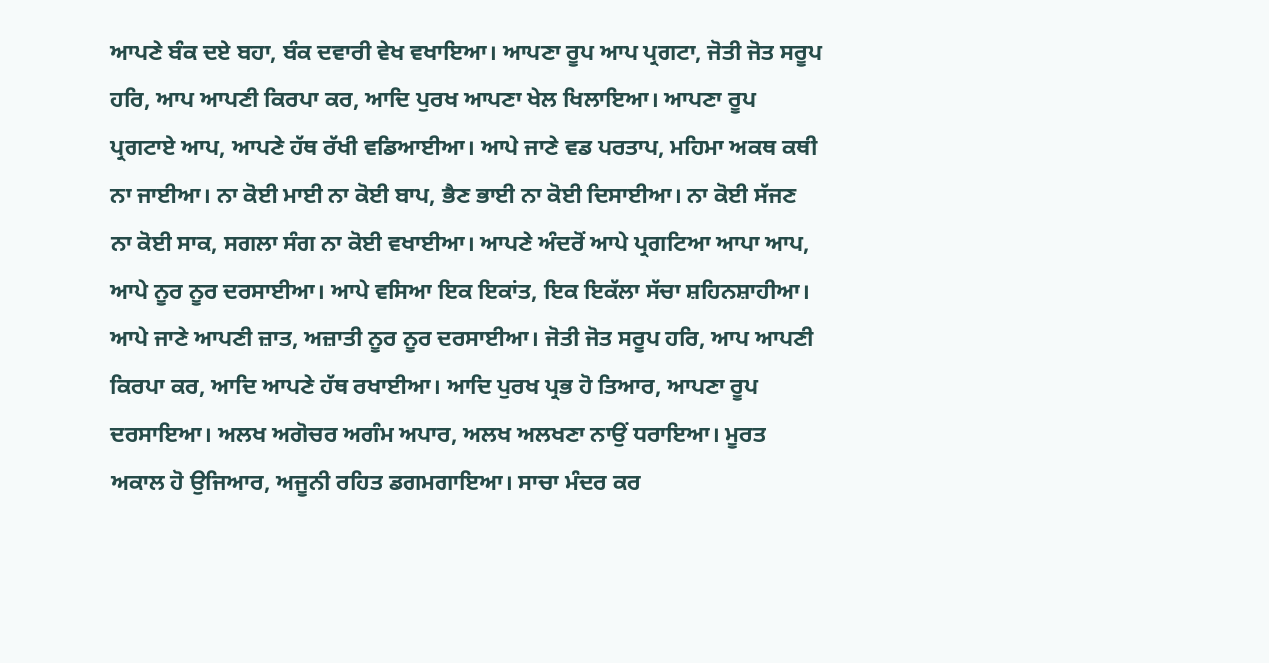ਆਪਣੇ ਬੰਕ ਦਏ ਬਹਾ, ਬੰਕ ਦਵਾਰੀ ਵੇਖ ਵਖਾਇਆ। ਆਪਣਾ ਰੂਪ ਆਪ ਪ੍ਰਗਟਾ, ਜੋਤੀ ਜੋਤ ਸਰੂਪ ਹਰਿ, ਆਪ ਆਪਣੀ ਕਿਰਪਾ ਕਰ, ਆਦਿ ਪੁਰਖ ਆਪਣਾ ਖੇਲ ਖਿਲਾਇਆ। ਆਪਣਾ ਰੂਪ ਪ੍ਰਗਟਾਏ ਆਪ, ਆਪਣੇ ਹੱਥ ਰੱਖੀ ਵਡਿਆਈਆ। ਆਪੇ ਜਾਣੇ ਵਡ ਪਰਤਾਪ, ਮਹਿਮਾ ਅਕਥ ਕਥੀ ਨਾ ਜਾਈਆ। ਨਾ ਕੋਈ ਮਾਈ ਨਾ ਕੋਈ ਬਾਪ, ਭੈਣ ਭਾਈ ਨਾ ਕੋਈ ਦਿਸਾਈਆ। ਨਾ ਕੋਈ ਸੱਜਣ ਨਾ ਕੋਈ ਸਾਕ, ਸਗਲਾ ਸੰਗ ਨਾ ਕੋਈ ਵਖਾਈਆ। ਆਪਣੇ ਅੰਦਰੋਂ ਆਪੇ ਪ੍ਰਗਟਿਆ ਆਪਾ ਆਪ, ਆਪੇ ਨੂਰ ਨੂਰ ਦਰਸਾਈਆ। ਆਪੇ ਵਸਿਆ ਇਕ ਇਕਾਂਤ, ਇਕ ਇਕੱਲਾ ਸੱਚਾ ਸ਼ਹਿਨਸ਼ਾਹੀਆ। ਆਪੇ ਜਾਣੇ ਆਪਣੀ ਜ਼ਾਤ, ਅਜ਼ਾਤੀ ਨੂਰ ਨੂਰ ਦਰਸਾਈਆ। ਜੋਤੀ ਜੋਤ ਸਰੂਪ ਹਰਿ, ਆਪ ਆਪਣੀ ਕਿਰਪਾ ਕਰ, ਆਦਿ ਆਪਣੇ ਹੱਥ ਰਖਾਈਆ। ਆਦਿ ਪੁਰਖ ਪ੍ਰਭ ਹੋ ਤਿਆਰ, ਆਪਣਾ ਰੂਪ ਦਰਸਾਇਆ। ਅਲਖ ਅਗੋਚਰ ਅਗੰਮ ਅਪਾਰ, ਅਲਖ ਅਲਖਣਾ ਨਾਉਂ ਧਰਾਇਆ। ਮੂਰਤ ਅਕਾਲ ਹੋ ਉਜਿਆਰ, ਅਜੂਨੀ ਰਹਿਤ ਡਗਮਗਾਇਆ। ਸਾਚਾ ਮੰਦਰ ਕਰ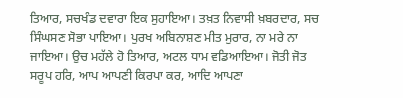ਤਿਆਰ, ਸਚਖੰਡ ਦਵਾਰਾ ਇਕ ਸੁਹਾਇਆ। ਤਖ਼ਤ ਨਿਵਾਸੀ ਖ਼ਬਰਦਾਰ, ਸਚ ਸਿੰਘਸਣ ਸੋਭਾ ਪਾਇਆ। ਪੁਰਖ ਅਬਿਨਾਸ਼ਣ ਮੀਤ ਮੁਰਾਰ, ਨਾ ਮਰੇ ਨਾ ਜਾਇਆ। ਉਚ ਮਹੱਲੇ ਹੋ ਤਿਆਰ, ਅਟਲ ਧਾਮ ਵਡਿਆਇਆ। ਜੋਤੀ ਜੋਤ ਸਰੂਪ ਹਰਿ, ਆਪ ਆਪਣੀ ਕਿਰਪਾ ਕਰ, ਆਦਿ ਆਪਣਾ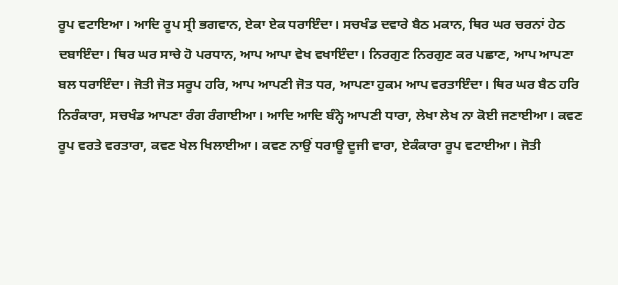ਰੂਪ ਵਟਾਇਆ। ਆਦਿ ਰੂਪ ਸ੍ਰੀ ਭਗਵਾਨ, ਏਕਾ ਏਕ ਧਰਾਇੰਦਾ। ਸਚਖੰਡ ਦਵਾਰੇ ਬੈਠ ਮਕਾਨ, ਥਿਰ ਘਰ ਚਰਨਾਂ ਹੇਠ ਦਬਾਇੰਦਾ। ਥਿਰ ਘਰ ਸਾਚੇ ਹੋ ਪਰਧਾਨ, ਆਪ ਆਪਾ ਵੇਖ ਵਖਾਇੰਦਾ। ਨਿਰਗੁਣ ਨਿਰਗੁਣ ਕਰ ਪਛਾਣ, ਆਪ ਆਪਣਾ ਬਲ ਧਰਾਇੰਦਾ। ਜੋਤੀ ਜੋਤ ਸਰੂਪ ਹਰਿ, ਆਪ ਆਪਣੀ ਜੋਤ ਧਰ, ਆਪਣਾ ਹੁਕਮ ਆਪ ਵਰਤਾਇੰਦਾ। ਥਿਰ ਘਰ ਬੈਠ ਹਰਿ ਨਿਰੰਕਾਰਾ, ਸਚਖੰਡ ਆਪਣਾ ਰੰਗ ਰੰਗਾਈਆ। ਆਦਿ ਆਦਿ ਬੰਨ੍ਹੇ ਆਪਣੀ ਧਾਰਾ, ਲੇਖਾ ਲੇਖ ਨਾ ਕੋਈ ਜਣਾਈਆ। ਕਵਣ ਰੂਪ ਵਰਤੇ ਵਰਤਾਰਾ, ਕਵਣ ਖੇਲ ਖਿਲਾਈਆ। ਕਵਣ ਨਾਉਂ ਧਰਾਊ ਦੂਜੀ ਵਾਰਾ, ਏਕੰਕਾਰਾ ਰੂਪ ਵਟਾਈਆ। ਜੋਤੀ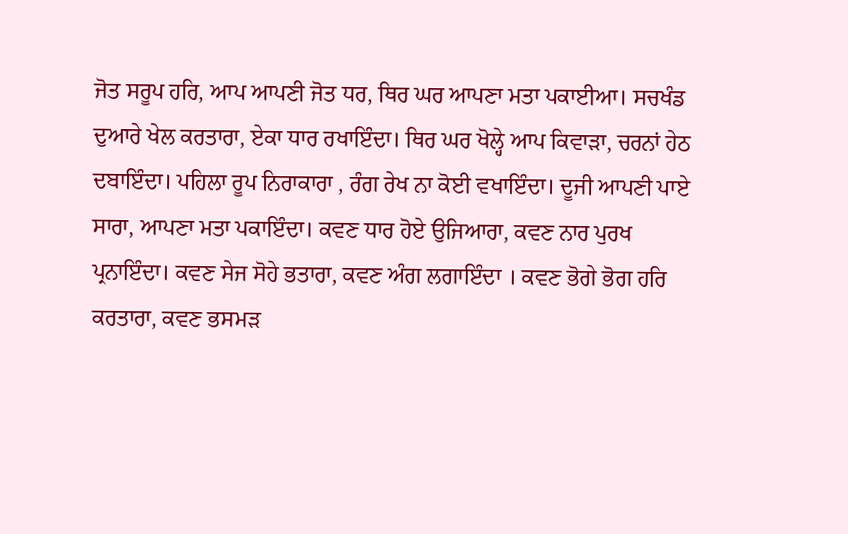ਜੋਤ ਸਰੂਪ ਹਰਿ, ਆਪ ਆਪਣੀ ਜੋਤ ਧਰ, ਥਿਰ ਘਰ ਆਪਣਾ ਮਤਾ ਪਕਾਈਆ। ਸਚਖੰਡ ਦੁਆਰੇ ਖੇਲ ਕਰਤਾਰਾ, ਏਕਾ ਧਾਰ ਰਖਾਇੰਦਾ। ਥਿਰ ਘਰ ਖੋਲ੍ਹੇ ਆਪ ਕਿਵਾੜਾ, ਚਰਨਾਂ ਹੇਠ ਦਬਾਇੰਦਾ। ਪਹਿਲਾ ਰੂਪ ਨਿਰਾਕਾਰਾ , ਰੰਗ ਰੇਖ ਨਾ ਕੋਈ ਵਖਾਇੰਦਾ। ਦੂਜੀ ਆਪਣੀ ਪਾਏ ਸਾਰਾ, ਆਪਣਾ ਮਤਾ ਪਕਾਇੰਦਾ। ਕਵਣ ਧਾਰ ਹੋਏ ਉਜਿਆਰਾ, ਕਵਣ ਨਾਰ ਪੁਰਖ ਪ੍ਰਨਾਇੰਦਾ। ਕਵਣ ਸੇਜ ਸੋਹੇ ਭਤਾਰਾ, ਕਵਣ ਅੰਗ ਲਗਾਇੰਦਾ । ਕਵਣ ਭੋਗੇ ਭੋਗ ਹਰਿ ਕਰਤਾਰਾ, ਕਵਣ ਭਸਮੜ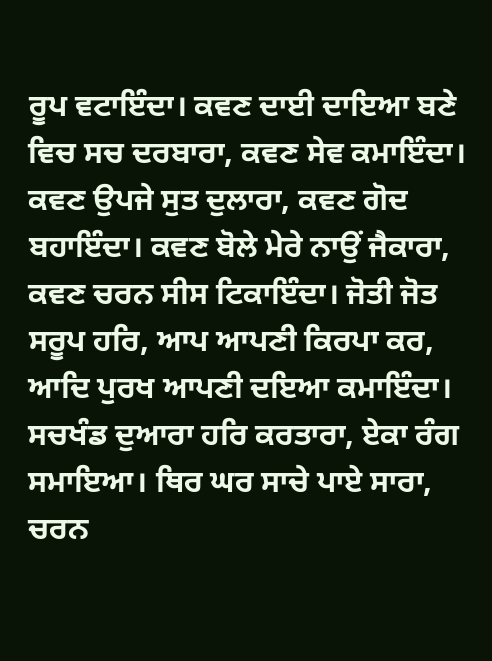ਰੂਪ ਵਟਾਇੰਦਾ। ਕਵਣ ਦਾਈ ਦਾਇਆ ਬਣੇ ਵਿਚ ਸਚ ਦਰਬਾਰਾ, ਕਵਣ ਸੇਵ ਕਮਾਇੰਦਾ। ਕਵਣ ਉਪਜੇ ਸੁਤ ਦੁਲਾਰਾ, ਕਵਣ ਗੋਦ ਬਹਾਇੰਦਾ। ਕਵਣ ਬੋਲੇ ਮੇਰੇ ਨਾਉਂ ਜੈਕਾਰਾ, ਕਵਣ ਚਰਨ ਸੀਸ ਟਿਕਾਇੰਦਾ। ਜੋਤੀ ਜੋਤ ਸਰੂਪ ਹਰਿ, ਆਪ ਆਪਣੀ ਕਿਰਪਾ ਕਰ, ਆਦਿ ਪੁਰਖ ਆਪਣੀ ਦਇਆ ਕਮਾਇੰਦਾ। ਸਚਖੰਡ ਦੁਆਰਾ ਹਰਿ ਕਰਤਾਰਾ, ਏਕਾ ਰੰਗ ਸਮਾਇਆ। ਥਿਰ ਘਰ ਸਾਚੇ ਪਾਏ ਸਾਰਾ, ਚਰਨ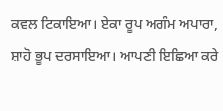ਕਵਲ ਟਿਕਾਇਆ। ਏਕਾ ਰੂਪ ਅਗੰਮ ਅਪਾਰਾ, ਸ਼ਾਹੋ ਭੂਪ ਦਰਸਾਇਆ। ਆਪਣੀ ਇਛਿਆ ਕਰੇ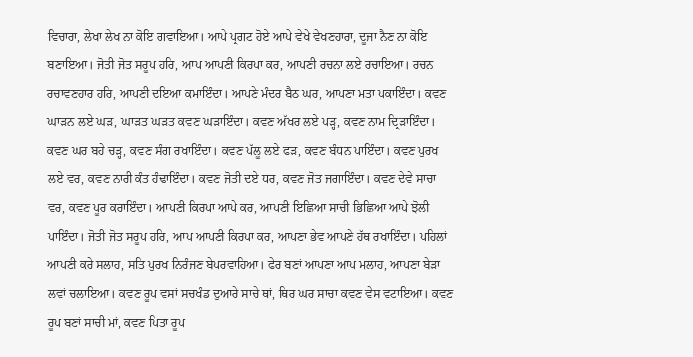ਵਿਚਾਰਾ, ਲੇਖਾ ਲੇਖ ਨਾ ਕੋਇ ਗਵਾਇਆ। ਆਪੇ ਪ੍ਰਗਟ ਹੋਏ ਆਪੇ ਵੇਖੇ ਵੇਖਣਹਾਰਾ, ਦੂਜਾ ਨੈਣ ਨਾ ਕੋਇ ਬਣਾਇਆ। ਜੋਤੀ ਜੋਤ ਸਰੂਪ ਹਰਿ, ਆਪ ਆਪਣੀ ਕਿਰਪਾ ਕਰ, ਆਪਣੀ ਰਚਨਾ ਲਏ ਰਚਾਇਆ। ਰਚਨ ਰਚਾਵਣਹਾਰ ਹਰਿ, ਆਪਣੀ ਦਇਆ ਕਮਾਇੰਦਾ। ਆਪਣੇ ਮੰਦਰ ਬੈਠ ਘਰ, ਆਪਣਾ ਮਤਾ ਪਕਾਇੰਦਾ। ਕਵਣ ਘਾੜਨ ਲਏ ਘੜ, ਘਾੜਤ ਘੜਤ ਕਵਣ ਘੜਾਇੰਦਾ। ਕਵਣ ਅੱਖਰ ਲਏ ਪੜ੍ਹ, ਕਵਣ ਨਾਮ ਦ੍ਰਿੜਾਇੰਦਾ। ਕਵਣ ਘਰ ਬਹੇ ਚੜ੍ਹ, ਕਵਣ ਸੰਗ ਰਖਾਇੰਦਾ। ਕਵਣ ਪੱਲੂ ਲਏ ਫੜ, ਕਵਣ ਬੰਧਨ ਪਾਇੰਦਾ। ਕਵਣ ਪੁਰਖ ਲਏ ਵਰ, ਕਵਣ ਨਾਰੀ ਕੰਤ ਹੰਢਾਇੰਦਾ। ਕਵਣ ਜੋਤੀ ਦਏ ਧਰ, ਕਵਣ ਜੋਤ ਜਗਾਇੰਦਾ। ਕਵਣ ਦੇਵੇ ਸਾਚਾ ਵਰ, ਕਵਣ ਪੂਰ ਕਰਾਇੰਦਾ। ਆਪਣੀ ਕਿਰਪਾ ਆਪੇ ਕਰ, ਆਪਣੀ ਇਛਿਆ ਸਾਚੀ ਭਿਛਿਆ ਆਪੇ ਝੋਲੀ ਪਾਇੰਦਾ। ਜੋਤੀ ਜੋਤ ਸਰੂਪ ਹਰਿ, ਆਪ ਆਪਣੀ ਕਿਰਪਾ ਕਰ, ਆਪਣਾ ਭੇਵ ਆਪਣੇ ਹੱਥ ਰਖਾਇੰਦਾ। ਪਹਿਲਾਂ ਆਪਣੀ ਕਰੇ ਸਲਾਹ, ਸਤਿ ਪੁਰਖ ਨਿਰੰਜਣ ਬੇਪਰਵਾਹਿਆ। ਫੇਰ ਬਣਾਂ ਆਪਣਾ ਆਪ ਮਲਾਹ, ਆਪਣਾ ਬੇੜਾ ਲਵਾਂ ਚਲਾਇਆ। ਕਵਣ ਰੂਪ ਵਸਾਂ ਸਚਖੰਡ ਦੁਆਰੇ ਸਾਚੇ ਥਾਂ, ਥਿਰ ਘਰ ਸਾਚਾ ਕਵਣ ਵੇਸ ਵਟਾਇਆ। ਕਵਣ ਰੂਪ ਬਣਾਂ ਸਾਚੀ ਮਾਂ, ਕਵਣ ਪਿਤਾ ਰੂਪ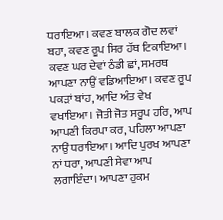ਧਰਾਇਆ। ਕਵਣ ਬਾਲਕ ਗੋਦ ਲਵਾਂ ਬਹਾ, ਕਵਣ ਰੂਪ ਸਿਰ ਹੱਥ ਟਿਕਾਇਆ। ਕਵਣ ਘਰ ਦੇਵਾਂ ਠੰਡੀ ਛਾਂ, ਸਮਰਥ ਆਪਣਾ ਨਾਉਂ ਵਡਿਆਇਆ। ਕਵਣ ਰੂਪ ਪਕੜਾਂ ਬਾਂਹ, ਆਦਿ ਅੰਤ ਵੇਖ ਵਖਾਇਆ। ਜੋਤੀ ਜੋਤ ਸਰੂਪ ਹਰਿ, ਆਪ ਆਪਣੀ ਕਿਰਪਾ ਕਰ, ਪਹਿਲਾ ਆਪਣਾ ਨਾਉਂ ਧਰਾਇਆ। ਆਦਿ ਪੁਰਖ ਆਪਣਾ ਨਾਂ ਧਰਾ, ਆਪਣੀ ਸੇਵਾ ਆਪ ਲਗਾਇੰਦਾ। ਆਪਣਾ ਹੁਕਮ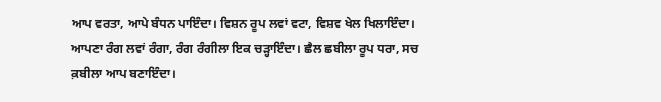ਆਪ ਵਰਤਾ, ਆਪੇ ਬੰਧਨ ਪਾਇੰਦਾ। ਵਿਸ਼ਨ ਰੂਪ ਲਵਾਂ ਵਟਾ, ਵਿਸ਼ਵ ਖੇਲ ਖਿਲਾਇੰਦਾ। ਆਪਣਾ ਰੰਗ ਲਵਾਂ ਰੰਗਾ, ਰੰਗ ਰੰਗੀਲਾ ਇਕ ਚੜ੍ਹਾਇੰਦਾ। ਛੈਲ ਛਬੀਲਾ ਰੂਪ ਧਰਾ, ਸਚ ਕ਼ਬੀਲਾ ਆਪ ਬਣਾਇੰਦਾ।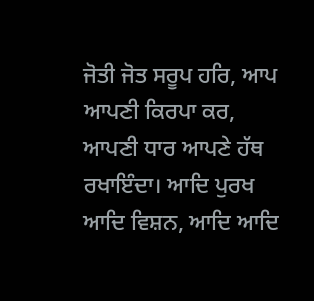ਜੋਤੀ ਜੋਤ ਸਰੂਪ ਹਰਿ, ਆਪ ਆਪਣੀ ਕਿਰਪਾ ਕਰ, ਆਪਣੀ ਧਾਰ ਆਪਣੇ ਹੱਥ ਰਖਾਇੰਦਾ। ਆਦਿ ਪੁਰਖ ਆਦਿ ਵਿਸ਼ਨ, ਆਦਿ ਆਦਿ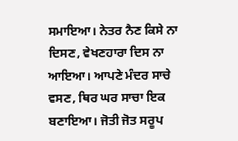ਸਮਾਇਆ। ਨੇਤਰ ਨੈਣ ਕਿਸੇ ਨਾ ਦਿਸਣ, ਵੇਖਣਹਾਰਾ ਦਿਸ ਨਾ ਆਇਆ। ਆਪਣੇ ਮੰਦਰ ਸਾਚੇ ਵਸਣ, ਥਿਰ ਘਰ ਸਾਚਾ ਇਕ ਬਣਾਇਆ। ਜੋਤੀ ਜੋਤ ਸਰੂਪ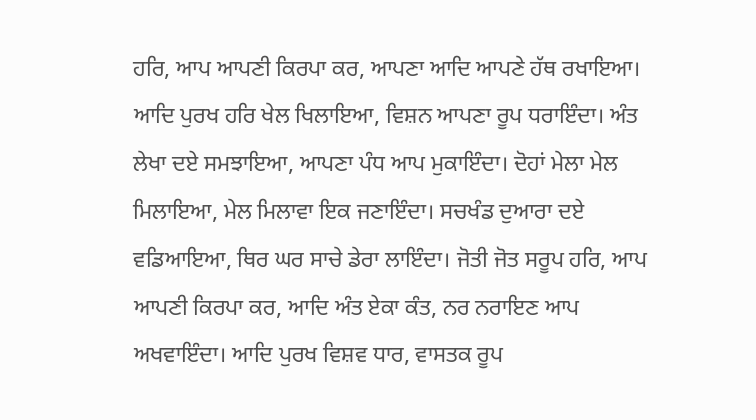ਹਰਿ, ਆਪ ਆਪਣੀ ਕਿਰਪਾ ਕਰ, ਆਪਣਾ ਆਦਿ ਆਪਣੇ ਹੱਥ ਰਖਾਇਆ। ਆਦਿ ਪੁਰਖ ਹਰਿ ਖੇਲ ਖਿਲਾਇਆ, ਵਿਸ਼ਨ ਆਪਣਾ ਰੂਪ ਧਰਾਇੰਦਾ। ਅੰਤ ਲੇਖਾ ਦਏ ਸਮਝਾਇਆ, ਆਪਣਾ ਪੰਧ ਆਪ ਮੁਕਾਇੰਦਾ। ਦੋਹਾਂ ਮੇਲਾ ਮੇਲ ਮਿਲਾਇਆ, ਮੇਲ ਮਿਲਾਵਾ ਇਕ ਜਣਾਇੰਦਾ। ਸਚਖੰਡ ਦੁਆਰਾ ਦਏ ਵਡਿਆਇਆ, ਥਿਰ ਘਰ ਸਾਚੇ ਡੇਰਾ ਲਾਇੰਦਾ। ਜੋਤੀ ਜੋਤ ਸਰੂਪ ਹਰਿ, ਆਪ ਆਪਣੀ ਕਿਰਪਾ ਕਰ, ਆਦਿ ਅੰਤ ਏਕਾ ਕੰਤ, ਨਰ ਨਰਾਇਣ ਆਪ ਅਖਵਾਇੰਦਾ। ਆਦਿ ਪੁਰਖ ਵਿਸ਼ਵ ਧਾਰ, ਵਾਸਤਕ ਰੂਪ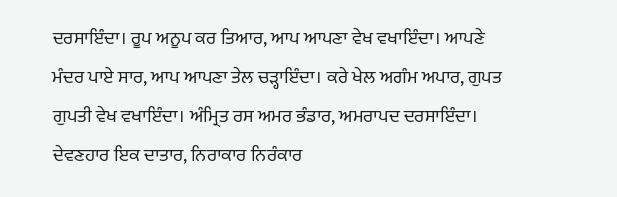ਦਰਸਾਇੰਦਾ। ਰੂਪ ਅਨੂਪ ਕਰ ਤਿਆਰ, ਆਪ ਆਪਣਾ ਵੇਖ ਵਖਾਇੰਦਾ। ਆਪਣੇ ਮੰਦਰ ਪਾਏ ਸਾਰ, ਆਪ ਆਪਣਾ ਤੇਲ ਚੜ੍ਹਾਇੰਦਾ। ਕਰੇ ਖੇਲ ਅਗੰਮ ਅਪਾਰ, ਗੁਪਤ ਗੁਪਤੀ ਵੇਖ ਵਖਾਇੰਦਾ। ਅੰਮ੍ਰਿਤ ਰਸ ਅਮਰ ਭੰਡਾਰ, ਅਮਰਾਪਦ ਦਰਸਾਇੰਦਾ। ਦੇਵਣਹਾਰ ਇਕ ਦਾਤਾਰ, ਨਿਰਾਕਾਰ ਨਿਰੰਕਾਰ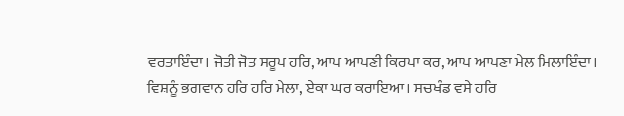ਵਰਤਾਇੰਦਾ। ਜੋਤੀ ਜੋਤ ਸਰੂਪ ਹਰਿ, ਆਪ ਆਪਣੀ ਕਿਰਪਾ ਕਰ, ਆਪ ਆਪਣਾ ਮੇਲ ਮਿਲਾਇੰਦਾ। ਵਿਸ਼ਨੂੰ ਭਗਵਾਨ ਹਰਿ ਹਰਿ ਮੇਲਾ, ਏਕਾ ਘਰ ਕਰਾਇਆ। ਸਚਖੰਡ ਵਸੇ ਹਰਿ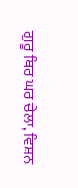ਗੁਰੂ ਥਿਰ ਘਰ ਚੇਲਾ, ਵਿਸ਼ਨ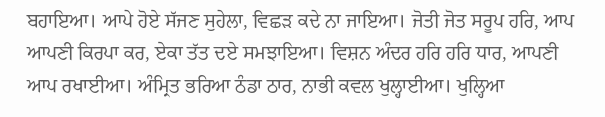ਬਹਾਇਆ। ਆਪੇ ਹੋਏ ਸੱਜਣ ਸੁਹੇਲਾ, ਵਿਛੜ ਕਦੇ ਨਾ ਜਾਇਆ। ਜੋਤੀ ਜੋਤ ਸਰੂਪ ਹਰਿ, ਆਪ ਆਪਣੀ ਕਿਰਪਾ ਕਰ, ਏਕਾ ਤੱਤ ਦਏ ਸਮਝਾਇਆ। ਵਿਸ਼ਨ ਅੰਦਰ ਹਰਿ ਹਰਿ ਧਾਰ, ਆਪਣੀ ਆਪ ਰਖਾਈਆ। ਅੰਮ੍ਰਿਤ ਭਰਿਆ ਠੰਡਾ ਠਾਰ, ਨਾਭੀ ਕਵਲ ਖੁਲ੍ਹਾਈਆ। ਖੁਲ੍ਹਿਆ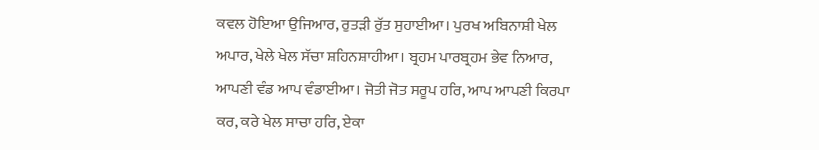ਕਵਲ ਹੋਇਆ ਉਜਿਆਰ, ਰੁਤੜੀ ਰੁੱਤ ਸੁਹਾਈਆ। ਪੁਰਖ ਅਬਿਨਾਸ਼ੀ ਖੇਲ ਅਪਾਰ, ਖੇਲੇ ਖੇਲ ਸੱਚਾ ਸ਼ਹਿਨਸ਼ਾਹੀਆ। ਬ੍ਰਹਮ ਪਾਰਬ੍ਰਹਮ ਭੇਵ ਨਿਆਰ, ਆਪਣੀ ਵੰਡ ਆਪ ਵੰਡਾਈਆ। ਜੋਤੀ ਜੋਤ ਸਰੂਪ ਹਰਿ, ਆਪ ਆਪਣੀ ਕਿਰਪਾ ਕਰ, ਕਰੇ ਖੇਲ ਸਾਚਾ ਹਰਿ, ਏਕਾ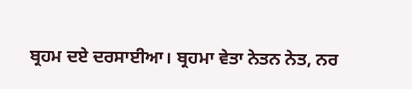ਬ੍ਰਹਮ ਦਏ ਦਰਸਾਈਆ। ਬ੍ਰਹਮਾ ਵੇਤਾ ਨੇਤਨ ਨੇਤ, ਨਰ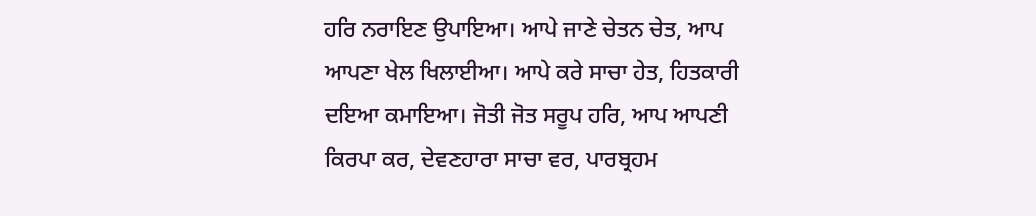ਹਰਿ ਨਰਾਇਣ ਉਪਾਇਆ। ਆਪੇ ਜਾਣੇ ਚੇਤਨ ਚੇਤ, ਆਪ ਆਪਣਾ ਖੇਲ ਖਿਲਾਈਆ। ਆਪੇ ਕਰੇ ਸਾਚਾ ਹੇਤ, ਹਿਤਕਾਰੀ ਦਇਆ ਕਮਾਇਆ। ਜੋਤੀ ਜੋਤ ਸਰੂਪ ਹਰਿ, ਆਪ ਆਪਣੀ ਕਿਰਪਾ ਕਰ, ਦੇਵਣਹਾਰਾ ਸਾਚਾ ਵਰ, ਪਾਰਬ੍ਰਹਮ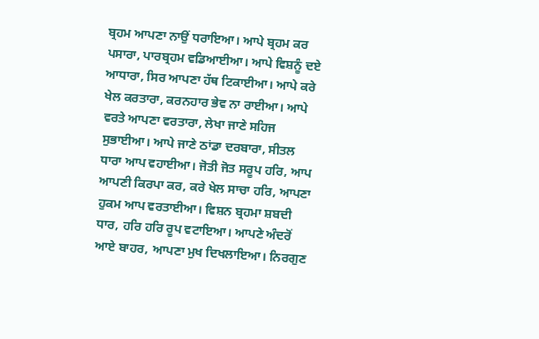ਬ੍ਰਹਮ ਆਪਣਾ ਨਾਉਂ ਧਰਾਇਆ। ਆਪੇ ਬ੍ਰਹਮ ਕਰ ਪਸਾਰਾ, ਪਾਰਬ੍ਰਹਮ ਵਡਿਆਈਆ। ਆਪੇ ਵਿਸ਼ਨੂੰ ਦਏ ਆਧਾਰਾ, ਸਿਰ ਆਪਣਾ ਹੱਥ ਟਿਕਾਈਆ। ਆਪੇ ਕਰੇ ਖੇਲ ਕਰਤਾਰਾ, ਕਰਨਹਾਰ ਭੇਵ ਨਾ ਰਾਈਆ। ਆਪੇ ਵਰਤੇ ਆਪਣਾ ਵਰਤਾਰਾ, ਲੇਖਾ ਜਾਣੇ ਸਹਿਜ ਸੁਭਾਈਆ। ਆਪੇ ਜਾਣੇ ਠਾਂਡਾ ਦਰਬਾਰਾ, ਸੀਤਲ ਧਾਰਾ ਆਪ ਵਹਾਈਆ। ਜੋਤੀ ਜੋਤ ਸਰੂਪ ਹਰਿ, ਆਪ ਆਪਣੀ ਕਿਰਪਾ ਕਰ, ਕਰੇ ਖੇਲ ਸਾਚਾ ਹਰਿ, ਆਪਣਾ ਹੁਕਮ ਆਪ ਵਰਤਾਈਆ। ਵਿਸ਼ਨ ਬ੍ਰਹਮਾ ਸ਼ਬਦੀ ਧਾਰ, ਹਰਿ ਹਰਿ ਰੂਪ ਵਟਾਇਆ। ਆਪਣੇ ਅੰਦਰੋਂ ਆਏ ਬਾਹਰ, ਆਪਣਾ ਮੁਖ ਦਿਖਲਾਇਆ। ਨਿਰਗੁਣ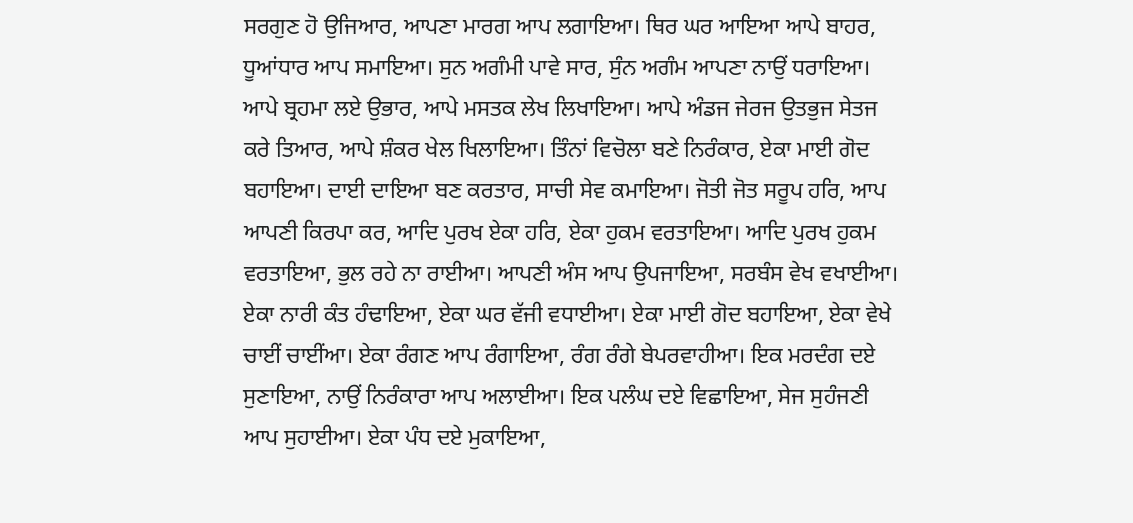ਸਰਗੁਣ ਹੋ ਉਜਿਆਰ, ਆਪਣਾ ਮਾਰਗ ਆਪ ਲਗਾਇਆ। ਥਿਰ ਘਰ ਆਇਆ ਆਪੇ ਬਾਹਰ, ਧੂਆਂਧਾਰ ਆਪ ਸਮਾਇਆ। ਸੁਨ ਅਗੰਮੀ ਪਾਵੇ ਸਾਰ, ਸੁੰਨ ਅਗੰਮ ਆਪਣਾ ਨਾਉਂ ਧਰਾਇਆ। ਆਪੇ ਬ੍ਰਹਮਾ ਲਏ ਉਭਾਰ, ਆਪੇ ਮਸਤਕ ਲੇਖ ਲਿਖਾਇਆ। ਆਪੇ ਅੰਡਜ ਜੇਰਜ ਉਤਭੁਜ ਸੇਤਜ ਕਰੇ ਤਿਆਰ, ਆਪੇ ਸ਼ੰਕਰ ਖੇਲ ਖਿਲਾਇਆ। ਤਿੰਨਾਂ ਵਿਚੋਲਾ ਬਣੇ ਨਿਰੰਕਾਰ, ਏਕਾ ਮਾਈ ਗੋਦ ਬਹਾਇਆ। ਦਾਈ ਦਾਇਆ ਬਣ ਕਰਤਾਰ, ਸਾਚੀ ਸੇਵ ਕਮਾਇਆ। ਜੋਤੀ ਜੋਤ ਸਰੂਪ ਹਰਿ, ਆਪ ਆਪਣੀ ਕਿਰਪਾ ਕਰ, ਆਦਿ ਪੁਰਖ ਏਕਾ ਹਰਿ, ਏਕਾ ਹੁਕਮ ਵਰਤਾਇਆ। ਆਦਿ ਪੁਰਖ ਹੁਕਮ ਵਰਤਾਇਆ, ਭੁਲ ਰਹੇ ਨਾ ਰਾਈਆ। ਆਪਣੀ ਅੰਸ ਆਪ ਉਪਜਾਇਆ, ਸਰਬੰਸ ਵੇਖ ਵਖਾਈਆ। ਏਕਾ ਨਾਰੀ ਕੰਤ ਹੰਢਾਇਆ, ਏਕਾ ਘਰ ਵੱਜੀ ਵਧਾਈਆ। ਏਕਾ ਮਾਈ ਗੋਦ ਬਹਾਇਆ, ਏਕਾ ਵੇਖੇ ਚਾਈਂ ਚਾਈਂਆ। ਏਕਾ ਰੰਗਣ ਆਪ ਰੰਗਾਇਆ, ਰੰਗ ਰੰਗੇ ਬੇਪਰਵਾਹੀਆ। ਇਕ ਮਰਦੰਗ ਦਏ ਸੁਣਾਇਆ, ਨਾਉਂ ਨਿਰੰਕਾਰਾ ਆਪ ਅਲਾਈਆ। ਇਕ ਪਲੰਘ ਦਏ ਵਿਛਾਇਆ, ਸੇਜ ਸੁਹੰਜਣੀ ਆਪ ਸੁਹਾਈਆ। ਏਕਾ ਪੰਧ ਦਏ ਮੁਕਾਇਆ,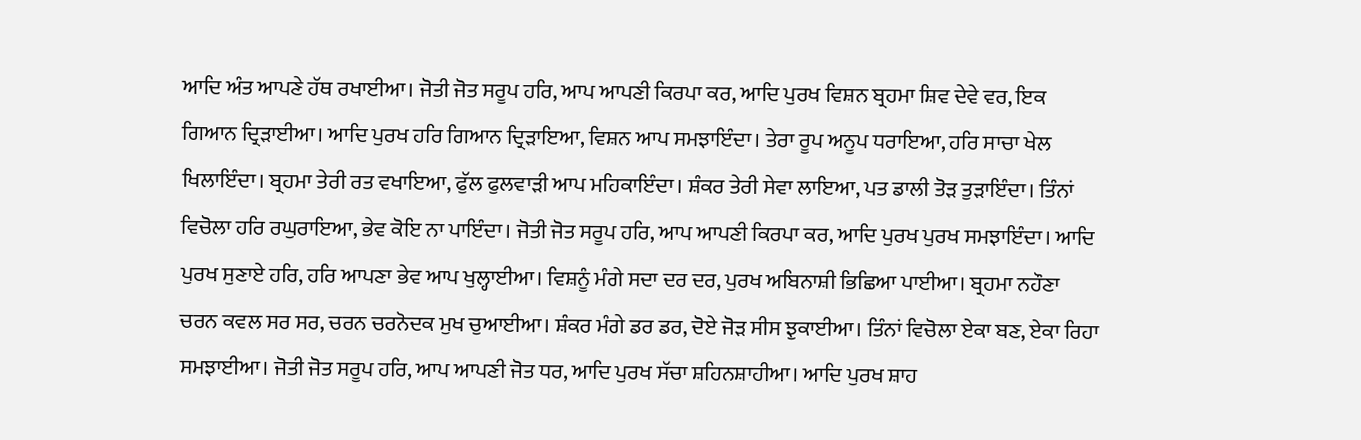ਆਦਿ ਅੰਤ ਆਪਣੇ ਹੱਥ ਰਖਾਈਆ। ਜੋਤੀ ਜੋਤ ਸਰੂਪ ਹਰਿ, ਆਪ ਆਪਣੀ ਕਿਰਪਾ ਕਰ, ਆਦਿ ਪੁਰਖ ਵਿਸ਼ਨ ਬ੍ਰਹਮਾ ਸ਼ਿਵ ਦੇਵੇ ਵਰ, ਇਕ ਗਿਆਨ ਦ੍ਰਿੜਾਈਆ। ਆਦਿ ਪੁਰਖ ਹਰਿ ਗਿਆਨ ਦ੍ਰਿੜਾਇਆ, ਵਿਸ਼ਨ ਆਪ ਸਮਝਾਇੰਦਾ। ਤੇਰਾ ਰੂਪ ਅਨੂਪ ਧਰਾਇਆ, ਹਰਿ ਸਾਚਾ ਖੇਲ ਖਿਲਾਇੰਦਾ। ਬ੍ਰਹਮਾ ਤੇਰੀ ਰਤ ਵਖਾਇਆ, ਫੁੱਲ ਫੁਲਵਾੜੀ ਆਪ ਮਹਿਕਾਇੰਦਾ। ਸ਼ੰਕਰ ਤੇਰੀ ਸੇਵਾ ਲਾਇਆ, ਪਤ ਡਾਲੀ ਤੋੜ ਤੁੜਾਇੰਦਾ। ਤਿੰਨਾਂ ਵਿਚੋਲਾ ਹਰਿ ਰਘੁਰਾਇਆ, ਭੇਵ ਕੋਇ ਨਾ ਪਾਇੰਦਾ। ਜੋਤੀ ਜੋਤ ਸਰੂਪ ਹਰਿ, ਆਪ ਆਪਣੀ ਕਿਰਪਾ ਕਰ, ਆਦਿ ਪੁਰਖ ਪੁਰਖ ਸਮਝਾਇੰਦਾ। ਆਦਿ ਪੁਰਖ ਸੁਣਾਏ ਹਰਿ, ਹਰਿ ਆਪਣਾ ਭੇਵ ਆਪ ਖੁਲ੍ਹਾਈਆ। ਵਿਸ਼ਨੂੰ ਮੰਗੇ ਸਦਾ ਦਰ ਦਰ, ਪੁਰਖ ਅਬਿਨਾਸ਼ੀ ਭਿਛਿਆ ਪਾਈਆ। ਬ੍ਰਹਮਾ ਨਹੌਣਾ ਚਰਨ ਕਵਲ ਸਰ ਸਰ, ਚਰਨ ਚਰਨੋਦਕ ਮੁਖ ਚੁਆਈਆ। ਸ਼ੰਕਰ ਮੰਗੇ ਡਰ ਡਰ, ਦੋਏ ਜੋੜ ਸੀਸ ਝੁਕਾਈਆ। ਤਿੰਨਾਂ ਵਿਚੋਲਾ ਏਕਾ ਬਣ, ਏਕਾ ਰਿਹਾ ਸਮਝਾਈਆ। ਜੋਤੀ ਜੋਤ ਸਰੂਪ ਹਰਿ, ਆਪ ਆਪਣੀ ਜੋਤ ਧਰ, ਆਦਿ ਪੁਰਖ ਸੱਚਾ ਸ਼ਹਿਨਸ਼ਾਹੀਆ। ਆਦਿ ਪੁਰਖ ਸ਼ਾਹ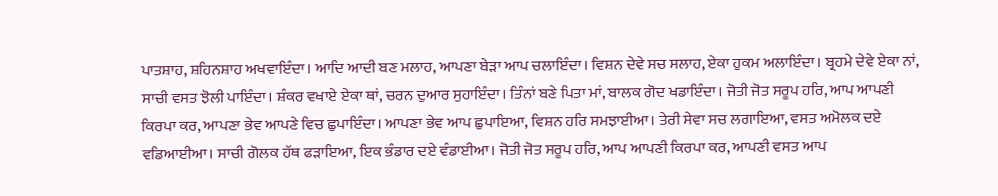ਪਾਤਸ਼ਾਹ, ਸ਼ਹਿਨਸ਼ਾਹ ਅਖਵਾਇੰਦਾ। ਆਦਿ ਆਦੀ ਬਣ ਮਲਾਹ, ਆਪਣਾ ਬੇੜਾ ਆਪ ਚਲਾਇੰਦਾ। ਵਿਸ਼ਨ ਦੇਵੇ ਸਚ ਸਲਾਹ, ਏਕਾ ਹੁਕਮ ਅਲਾਇੰਦਾ। ਬ੍ਰਹਮੇ ਦੇਵੇ ਏਕਾ ਨਾਂ, ਸਾਚੀ ਵਸਤ ਝੋਲੀ ਪਾਇੰਦਾ। ਸ਼ੰਕਰ ਵਖਾਏ ਏਕਾ ਥਾਂ, ਚਰਨ ਦੁਆਰ ਸੁਹਾਇੰਦਾ। ਤਿੰਨਾਂ ਬਣੇ ਪਿਤਾ ਮਾਂ, ਬਾਲਕ ਗੋਦ ਖਡਾਇੰਦਾ। ਜੋਤੀ ਜੋਤ ਸਰੂਪ ਹਰਿ, ਆਪ ਆਪਣੀ ਕਿਰਪਾ ਕਰ, ਆਪਣਾ ਭੇਵ ਆਪਣੇ ਵਿਚ ਛੁਪਾਇੰਦਾ। ਆਪਣਾ ਭੇਵ ਆਪ ਛੁਪਾਇਆ, ਵਿਸ਼ਨ ਹਰਿ ਸਮਝਾਈਆ। ਤੇਰੀ ਸੇਵਾ ਸਚ ਲਗਾਇਆ, ਵਸਤ ਅਮੋਲਕ ਦਏ ਵਡਿਆਈਆ। ਸਾਚੀ ਗੋਲਕ ਹੱਥ ਫੜਾਇਆ, ਇਕ ਭੰਡਾਰ ਦਏ ਵੰਡਾਈਆ। ਜੋਤੀ ਜੋਤ ਸਰੂਪ ਹਰਿ, ਆਪ ਆਪਣੀ ਕਿਰਪਾ ਕਰ, ਆਪਣੀ ਵਸਤ ਆਪ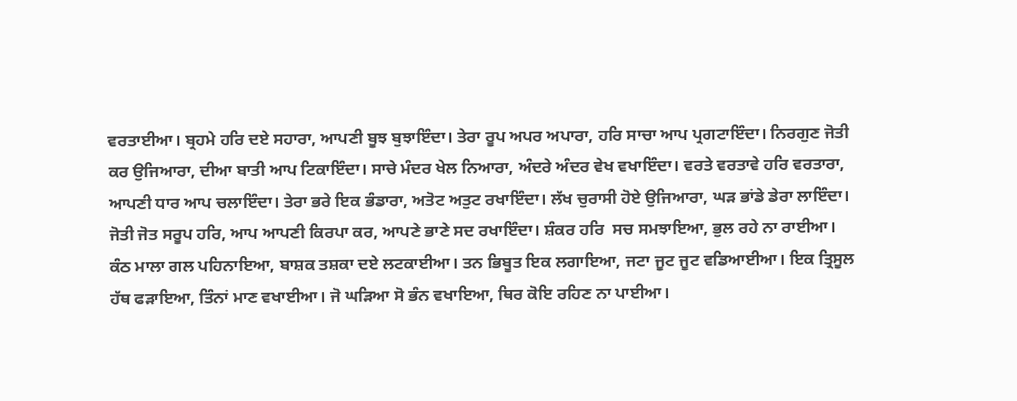ਵਰਤਾਈਆ। ਬ੍ਰਹਮੇ ਹਰਿ ਦਏ ਸਹਾਰਾ, ਆਪਣੀ ਬੂਝ ਬੁਝਾਇੰਦਾ। ਤੇਰਾ ਰੂਪ ਅਪਰ ਅਪਾਰਾ, ਹਰਿ ਸਾਚਾ ਆਪ ਪ੍ਰਗਟਾਇੰਦਾ। ਨਿਰਗੁਣ ਜੋਤੀ ਕਰ ਉਜਿਆਰਾ, ਦੀਆ ਬਾਤੀ ਆਪ ਟਿਕਾਇੰਦਾ। ਸਾਚੇ ਮੰਦਰ ਖੇਲ ਨਿਆਰਾ, ਅੰਦਰੇ ਅੰਦਰ ਵੇਖ ਵਖਾਇੰਦਾ। ਵਰਤੇ ਵਰਤਾਵੇ ਹਰਿ ਵਰਤਾਰਾ, ਆਪਣੀ ਧਾਰ ਆਪ ਚਲਾਇੰਦਾ। ਤੇਰਾ ਭਰੇ ਇਕ ਭੰਡਾਰਾ, ਅਤੋਟ ਅਤੁਟ ਰਖਾਇੰਦਾ। ਲੱਖ ਚੁਰਾਸੀ ਹੋਏ ਉਜਿਆਰਾ, ਘੜ ਭਾਂਡੇ ਡੇਰਾ ਲਾਇੰਦਾ। ਜੋਤੀ ਜੋਤ ਸਰੂਪ ਹਰਿ, ਆਪ ਆਪਣੀ ਕਿਰਪਾ ਕਰ, ਆਪਣੇ ਭਾਣੇ ਸਦ ਰਖਾਇੰਦਾ। ਸ਼ੰਕਰ ਹਰਿ  ਸਚ ਸਮਝਾਇਆ, ਭੁਲ ਰਹੇ ਨਾ ਰਾਈਆ। ਕੰਠ ਮਾਲਾ ਗਲ ਪਹਿਨਾਇਆ, ਬਾਸ਼ਕ ਤਸ਼ਕਾ ਦਏ ਲਟਕਾਈਆ। ਤਨ ਭਿਬੂਤ ਇਕ ਲਗਾਇਆ, ਜਟਾ ਜੂਟ ਜੂਟ ਵਡਿਆਈਆ। ਇਕ ਤ੍ਰਿਸੂਲ ਹੱਥ ਫੜਾਇਆ, ਤਿੰਨਾਂ ਮਾਣ ਵਖਾਈਆ। ਜੋ ਘੜਿਆ ਸੋ ਭੰਨ ਵਖਾਇਆ, ਥਿਰ ਕੋਇ ਰਹਿਣ ਨਾ ਪਾਈਆ।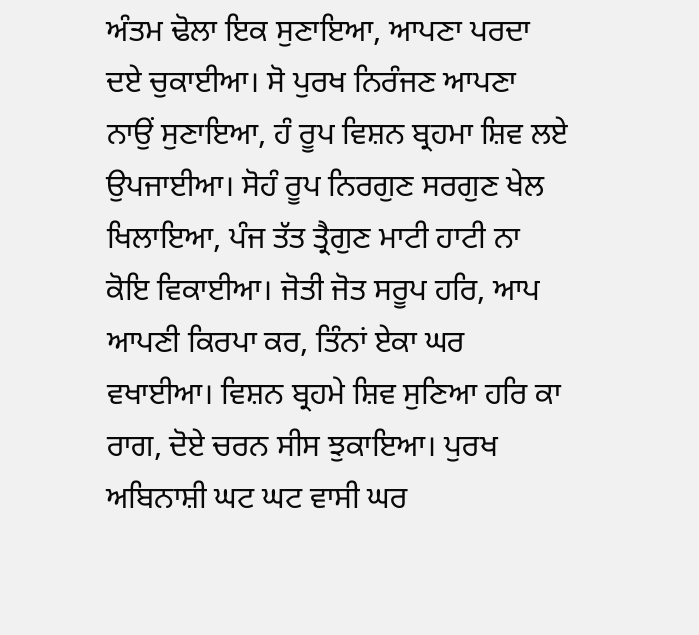ਅੰਤਮ ਢੋਲਾ ਇਕ ਸੁਣਾਇਆ, ਆਪਣਾ ਪਰਦਾ ਦਏ ਚੁਕਾਈਆ। ਸੋ ਪੁਰਖ ਨਿਰੰਜਣ ਆਪਣਾ ਨਾਉਂ ਸੁਣਾਇਆ, ਹੰ ਰੂਪ ਵਿਸ਼ਨ ਬ੍ਰਹਮਾ ਸ਼ਿਵ ਲਏ ਉਪਜਾਈਆ। ਸੋਹੰ ਰੂਪ ਨਿਰਗੁਣ ਸਰਗੁਣ ਖੇਲ ਖਿਲਾਇਆ, ਪੰਜ ਤੱਤ ਤ੍ਰੈਗੁਣ ਮਾਟੀ ਹਾਟੀ ਨਾ ਕੋਇ ਵਿਕਾਈਆ। ਜੋਤੀ ਜੋਤ ਸਰੂਪ ਹਰਿ, ਆਪ ਆਪਣੀ ਕਿਰਪਾ ਕਰ, ਤਿੰਨਾਂ ਏਕਾ ਘਰ ਵਖਾਈਆ। ਵਿਸ਼ਨ ਬ੍ਰਹਮੇ ਸ਼ਿਵ ਸੁਣਿਆ ਹਰਿ ਕਾ ਰਾਗ, ਦੋਏ ਚਰਨ ਸੀਸ ਝੁਕਾਇਆ। ਪੁਰਖ ਅਬਿਨਾਸ਼ੀ ਘਟ ਘਟ ਵਾਸੀ ਘਰ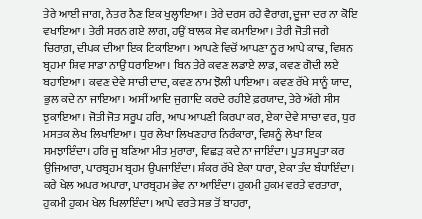ਤੇਰੇ ਆਈ ਜਾਗ, ਨੇਤਰ ਨੈਣ ਇਕ ਖੁਲ੍ਹਾਇਆ। ਤੇਰੇ ਦਰਸ ਰਹੇ ਵੈਰਾਗ, ਦੂਜਾ ਦਰ ਨਾ ਕੋਇ ਵਖਾਇਆ। ਤੇਰੀ ਸਰਨ ਗਏ ਲਾਗ, ਹਉਂ ਬਾਲਕ ਸੇਵ ਕਮਾਇਆ। ਤੇਰੀ ਜੋਤੀ ਜਗੇ ਚਿਰਾਗ਼, ਦੀਪਕ ਦੀਆ ਇਕ ਟਿਕਾਇਆ। ਆਪਣੇ ਵਿਚੋਂ ਆਪਣਾ ਨੂਰ ਆਪੇ ਕਾਢ, ਵਿਸ਼ਨ ਬ੍ਰਹਮਾ ਸ਼ਿਵ ਸਾਡਾ ਨਾਉਂ ਧਰਾਇਆ। ਬਿਨ ਤੇਰੇ ਕਵਣ ਲਡਾਏ ਲਾਡ, ਕਵਣ ਗੋਦੀ ਲਏ ਬਹਾਇਆ। ਕਵਣ ਦੇਵੇ ਸਾਚੀ ਦਾਦ, ਕਵਣ ਨਾਮ ਝੋਲੀ ਪਾਇਆ। ਕਵਣ ਰੱਖੇ ਸਾਨੂੰ ਯਾਦ, ਭੁਲ ਕਦੇ ਨਾ ਜਾਇਆ। ਅਸੀਂ ਆਦਿ ਜੁਗਾਦਿ ਕਰਦੇ ਰਹੀਏ ਫ਼ਰਯਾਦ, ਤੇਰੇ ਅੱਗੇ ਸੀਸ ਝੁਕਾਇਆ। ਜੋਤੀ ਜੋਤ ਸਰੂਪ ਹਰਿ, ਆਪ ਆਪਣੀ ਕਿਰਪਾ ਕਰ, ਏਕਾ ਦੇਵੇ ਸਾਚਾ ਵਰ, ਧੁਰ ਮਸਤਕ ਲੇਖ ਲਿਖਾਇਆ। ਧੁਰ ਲੇਖਾ ਲਿਖਣਹਾਰ ਨਿਰੰਕਾਰਾ, ਵਿਸ਼ਨੂੰ ਲੇਖਾ ਇਕ ਸਮਝਾਇੰਦਾ। ਹਰਿ ਜੂ ਬਣਿਆ ਮੀਤ ਮੁਰਾਰਾ, ਵਿਛੜ ਕਦੇ ਨਾ ਜਾਇੰਦਾ। ਪੂਤ ਸਪੂਤਾ ਕਰ ਉਜਿਆਰਾ, ਪਾਰਬ੍ਰਹਮ ਬ੍ਰਹਮ ਉਪਜਾਇੰਦਾ। ਸ਼ੰਕਰ ਰੱਖੇ ਏਕਾ ਧਾਰਾ, ਏਕਾ ਤੰਦ ਬੰਧਾਇੰਦਾ। ਕਰੇ ਖੇਲ ਅਪਰ ਅਪਾਰਾ, ਪਾਰਬ੍ਰਹਮ ਭੇਵ ਨਾ ਆਇੰਦਾ। ਹੁਕਮੀ ਹੁਕਮ ਵਰਤੇ ਵਰਤਾਰਾ, ਹੁਕਮੀ ਹੁਕਮ ਖੇਲ ਖਿਲਾਇੰਦਾ। ਆਪੇ ਵਰਤੇ ਸਭ ਤੋਂ ਬਾਹਰਾ,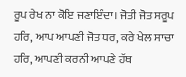ਰੂਪ ਰੇਖ ਨਾ ਕੋਇ ਜਣਾਇੰਦਾ। ਜੋਤੀ ਜੋਤ ਸਰੂਪ ਹਰਿ, ਆਪ ਆਪਣੀ ਜੋਤ ਧਰ, ਕਰੇ ਖੇਲ ਸਾਚਾ ਹਰਿ, ਆਪਣੀ ਕਰਨੀ ਆਪਣੇ ਹੱਥ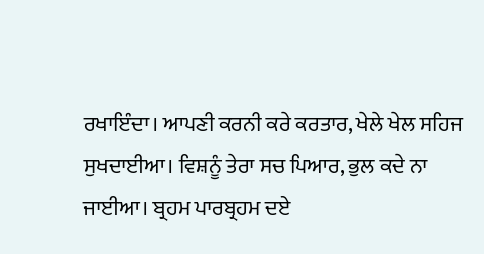ਰਖਾਇੰਦਾ। ਆਪਣੀ ਕਰਨੀ ਕਰੇ ਕਰਤਾਰ, ਖੇਲੇ ਖੇਲ ਸਹਿਜ ਸੁਖਦਾਈਆ। ਵਿਸ਼ਨੂੰ ਤੇਰਾ ਸਚ ਪਿਆਰ, ਭੁਲ ਕਦੇ ਨਾ ਜਾਈਆ। ਬ੍ਰਹਮ ਪਾਰਬ੍ਰਹਮ ਦਏ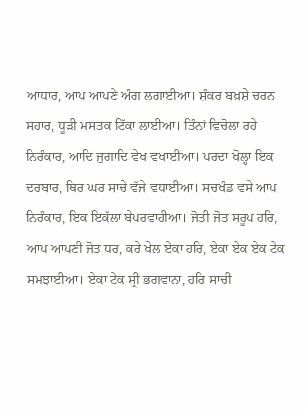ਆਧਾਰ, ਆਪ ਆਪਣੇ ਅੰਗ ਲਗਾਈਆ। ਸ਼ੰਕਰ ਬਖ਼ਸ਼ੇ ਚਰਨ ਸਹਾਰ, ਧੂੜੀ ਮਸਤਕ ਟਿੱਕਾ ਲਾਈਆ। ਤਿੰਨਾਂ ਵਿਚੋਲਾ ਰਹੇ ਨਿਰੰਕਾਰ, ਆਦਿ ਜੁਗਾਦਿ ਵੇਖ ਵਖਾਈਆ। ਪਰਦਾ ਖੋਲ੍ਹਾ ਇਕ ਦਰਬਾਰ, ਥਿਰ ਘਰ ਸਾਚੇ ਵੱਜੇ ਵਧਾਈਆ। ਸਚਖੰਡ ਵਸੇ ਆਪ ਨਿਰੰਕਾਰ, ਇਕ ਇਕੱਲਾ ਬੇਪਰਵਾਹੀਆ। ਜੋਤੀ ਜੋਤ ਸਰੂਪ ਹਰਿ, ਆਪ ਆਪਣੀ ਜੋਤ ਧਰ, ਕਰੇ ਖੇਲ ਏਕਾ ਹਰਿ, ਏਕਾ ਏਕ ਏਕ ਟੇਕ ਸਮਝਾਈਆ। ਏਕਾ ਟੇਕ ਸ੍ਰੀ ਭਗਵਾਨਾ, ਹਰਿ ਸਾਚੀ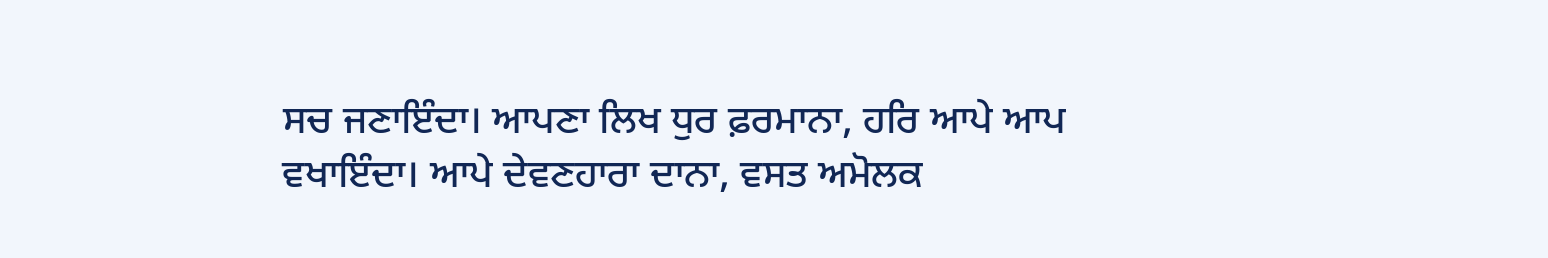ਸਚ ਜਣਾਇੰਦਾ। ਆਪਣਾ ਲਿਖ ਧੁਰ ਫ਼ਰਮਾਨਾ, ਹਰਿ ਆਪੇ ਆਪ ਵਖਾਇੰਦਾ। ਆਪੇ ਦੇਵਣਹਾਰਾ ਦਾਨਾ, ਵਸਤ ਅਮੋਲਕ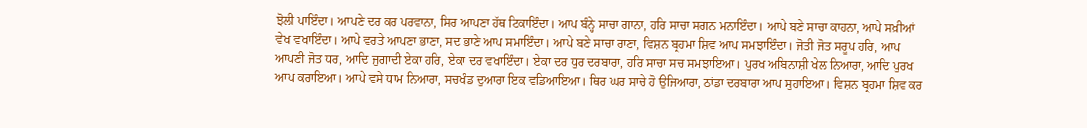ਝੋਲੀ ਪਾਇੰਦਾ। ਆਪਣੇ ਦਰ ਕਰ ਪਰਵਾਨਾ, ਸਿਰ ਆਪਣਾ ਹੱਥ ਟਿਕਾਇੰਦਾ। ਆਪ ਬੰਨ੍ਹੇ ਸਾਚਾ ਗਾਨਾ, ਹਰਿ ਸਾਚਾ ਸਗਨ ਮਨਾਇੰਦਾ। ਆਪੇ ਬਣੇ ਸਾਚਾ ਕਾਹਨਾ, ਆਪੇ ਸਖ਼ੀਆਂ ਵੇਖ ਵਖਾਇੰਦਾ। ਆਪੇ ਵਰਤੇ ਆਪਣਾ ਭਾਣਾ, ਸਦ ਭਾਣੇ ਆਪ ਸਮਾਇੰਦਾ। ਆਪੇ ਬਣੇ ਸਾਚਾ ਰਾਣਾ, ਵਿਸ਼ਨ ਬ੍ਰਹਮਾ ਸ਼ਿਵ ਆਪ ਸਮਝਾਇੰਦਾ। ਜੋਤੀ ਜੋਤ ਸਰੂਪ ਹਰਿ, ਆਪ ਆਪਣੀ ਜੋਤ ਧਰ, ਆਦਿ ਜੁਗਾਦੀ ਏਕਾ ਹਰਿ, ਏਕਾ ਦਰ ਵਖਾਇੰਦਾ। ਏਕਾ ਦਰ ਧੁਰ ਦਰਬਾਰਾ, ਹਰਿ ਸਾਚਾ ਸਚ ਸਮਝਾਇਆ। ਪੁਰਖ ਅਬਿਨਾਸ਼ੀ ਖੇਲ ਨਿਆਰਾ, ਆਦਿ ਪੁਰਖ ਆਪ ਕਰਾਇਆ। ਆਪੇ ਵਸੇ ਧਾਮ ਨਿਆਰਾ, ਸਚਖੰਡ ਦੁਆਰਾ ਇਕ ਵਡਿਆਇਆ। ਥਿਰ ਘਰ ਸਾਚੇ ਹੋ ਉਜਿਆਰਾ, ਠਾਂਡਾ ਦਰਬਾਰਾ ਆਪ ਸੁਹਾਇਆ। ਵਿਸ਼ਨ ਬ੍ਰਹਮਾ ਸ਼ਿਵ ਕਰ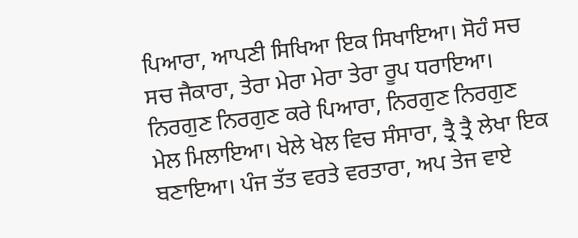ਪਿਆਰਾ, ਆਪਣੀ ਸਿਖਿਆ ਇਕ ਸਿਖਾਇਆ। ਸੋਹੰ ਸਚ ਸਚ ਜੈਕਾਰਾ, ਤੇਰਾ ਮੇਰਾ ਮੇਰਾ ਤੇਰਾ ਰੂਪ ਧਰਾਇਆ। ਨਿਰਗੁਣ ਨਿਰਗੁਣ ਕਰੇ ਪਿਆਰਾ, ਨਿਰਗੁਣ ਨਿਰਗੁਣ ਮੇਲ ਮਿਲਾਇਆ। ਖੇਲੇ ਖੇਲ ਵਿਚ ਸੰਸਾਰਾ, ਤ੍ਰੈ ਤ੍ਰੈ ਲੇਖਾ ਇਕ ਬਣਾਇਆ। ਪੰਜ ਤੱਤ ਵਰਤੇ ਵਰਤਾਰਾ, ਅਪ ਤੇਜ ਵਾਏ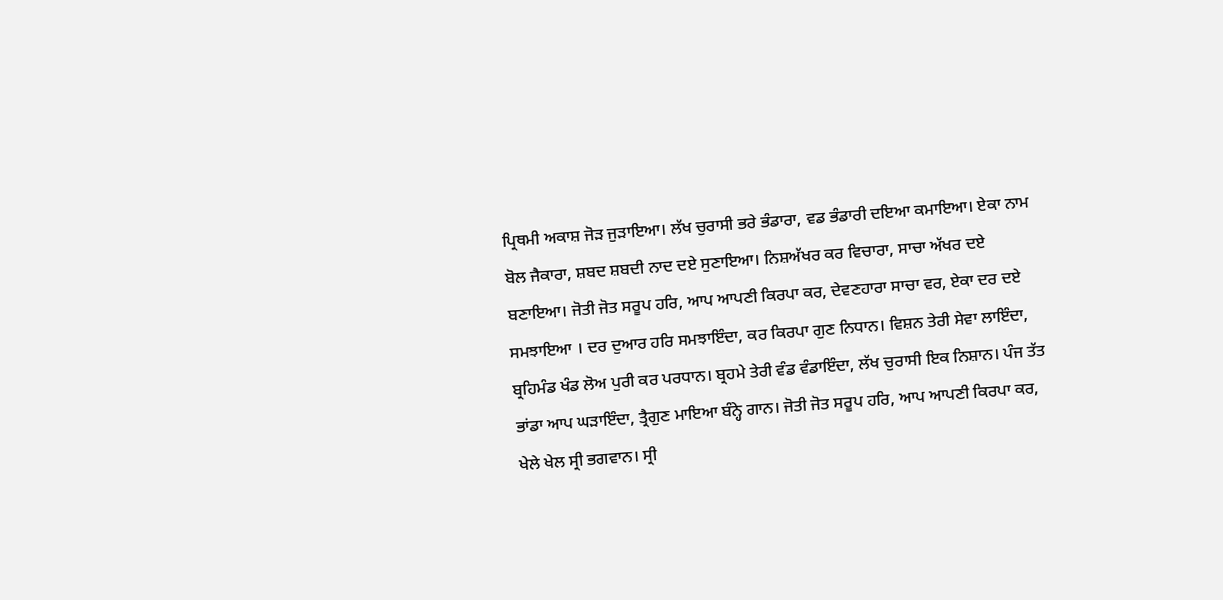ਪ੍ਰਿਥਮੀ ਅਕਾਸ਼ ਜੋੜ ਜੁੜਾਇਆ। ਲੱਖ ਚੁਰਾਸੀ ਭਰੇ ਭੰਡਾਰਾ, ਵਡ ਭੰਡਾਰੀ ਦਇਆ ਕਮਾਇਆ। ਏਕਾ ਨਾਮ ਬੋਲ ਜੈਕਾਰਾ, ਸ਼ਬਦ ਸ਼ਬਦੀ ਨਾਦ ਦਏ ਸੁਣਾਇਆ। ਨਿਸ਼ਅੱਖਰ ਕਰ ਵਿਚਾਰਾ, ਸਾਚਾ ਅੱਖਰ ਦਏ ਬਣਾਇਆ। ਜੋਤੀ ਜੋਤ ਸਰੂਪ ਹਰਿ, ਆਪ ਆਪਣੀ ਕਿਰਪਾ ਕਰ, ਦੇਵਣਹਾਰਾ ਸਾਚਾ ਵਰ, ਏਕਾ ਦਰ ਦਏ ਸਮਝਾਇਆ । ਦਰ ਦੁਆਰ ਹਰਿ ਸਮਝਾਇੰਦਾ, ਕਰ ਕਿਰਪਾ ਗੁਣ ਨਿਧਾਨ। ਵਿਸ਼ਨ ਤੇਰੀ ਸੇਵਾ ਲਾਇੰਦਾ, ਬ੍ਰਹਿਮੰਡ ਖੰਡ ਲੋਅ ਪੁਰੀ ਕਰ ਪਰਧਾਨ। ਬ੍ਰਹਮੇ ਤੇਰੀ ਵੰਡ ਵੰਡਾਇੰਦਾ, ਲੱਖ ਚੁਰਾਸੀ ਇਕ ਨਿਸ਼ਾਨ। ਪੰਜ ਤੱਤ ਭਾਂਡਾ ਆਪ ਘੜਾਇੰਦਾ, ਤ੍ਰੈਗੁਣ ਮਾਇਆ ਬੰਨ੍ਹੇ ਗਾਨ। ਜੋਤੀ ਜੋਤ ਸਰੂਪ ਹਰਿ, ਆਪ ਆਪਣੀ ਕਿਰਪਾ ਕਰ, ਖੇਲੇ ਖੇਲ ਸ੍ਰੀ ਭਗਵਾਨ। ਸ੍ਰੀ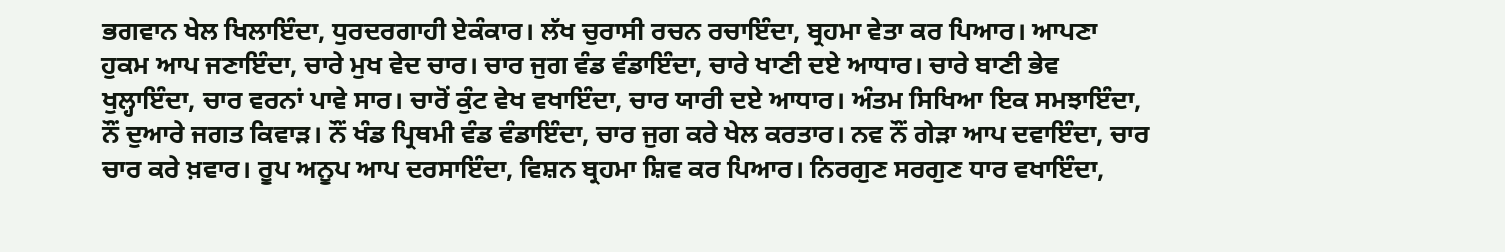ਭਗਵਾਨ ਖੇਲ ਖਿਲਾਇੰਦਾ, ਧੁਰਦਰਗਾਹੀ ਏਕੰਕਾਰ। ਲੱਖ ਚੁਰਾਸੀ ਰਚਨ ਰਚਾਇੰਦਾ, ਬ੍ਰਹਮਾ ਵੇਤਾ ਕਰ ਪਿਆਰ। ਆਪਣਾ ਹੁਕਮ ਆਪ ਜਣਾਇੰਦਾ, ਚਾਰੇ ਮੁਖ ਵੇਦ ਚਾਰ। ਚਾਰ ਜੁਗ ਵੰਡ ਵੰਡਾਇੰਦਾ, ਚਾਰੇ ਖਾਣੀ ਦਏ ਆਧਾਰ। ਚਾਰੇ ਬਾਣੀ ਭੇਵ ਖੁਲ੍ਹਾਇੰਦਾ, ਚਾਰ ਵਰਨਾਂ ਪਾਵੇ ਸਾਰ। ਚਾਰੋਂ ਕੁੰਟ ਵੇਖ ਵਖਾਇੰਦਾ, ਚਾਰ ਯਾਰੀ ਦਏ ਆਧਾਰ। ਅੰਤਮ ਸਿਖਿਆ ਇਕ ਸਮਝਾਇੰਦਾ, ਨੌਂ ਦੁਆਰੇ ਜਗਤ ਕਿਵਾੜ। ਨੌਂ ਖੰਡ ਪ੍ਰਿਥਮੀ ਵੰਡ ਵੰਡਾਇੰਦਾ, ਚਾਰ ਜੁਗ ਕਰੇ ਖੇਲ ਕਰਤਾਰ। ਨਵ ਨੌਂ ਗੇੜਾ ਆਪ ਦਵਾਇੰਦਾ, ਚਾਰ ਚਾਰ ਕਰੇ ਖ਼ਵਾਰ। ਰੂਪ ਅਨੂਪ ਆਪ ਦਰਸਾਇੰਦਾ, ਵਿਸ਼ਨ ਬ੍ਰਹਮਾ ਸ਼ਿਵ ਕਰ ਪਿਆਰ। ਨਿਰਗੁਣ ਸਰਗੁਣ ਧਾਰ ਵਖਾਇੰਦਾ,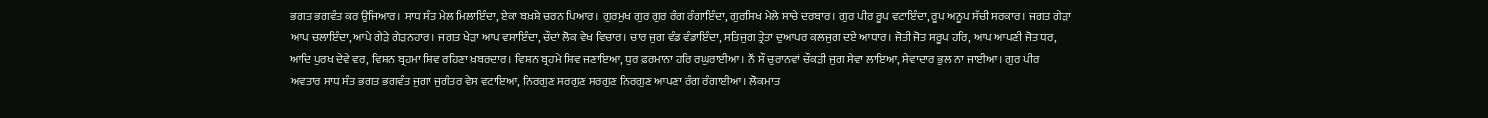ਭਗਤ ਭਗਵੰਤ ਕਰ ਉਜਿਆਰ। ਸਾਧ ਸੰਤ ਮੇਲ ਮਿਲਾਇੰਦਾ, ਏਕਾ ਬਖ਼ਸ਼ੇ ਚਰਨ ਪਿਆਰ। ਗੁਰਮੁਖ ਗੁਰ ਗੁਰ ਰੰਗ ਰੰਗਾਇੰਦਾ, ਗੁਰਸਿਖ ਮੇਲੇ ਸਾਚੇ ਦਰਬਾਰ। ਗੁਰ ਪੀਰ ਰੂਪ ਵਟਾਇੰਦਾ, ਰੂਪ ਅਨੂਪ ਸੱਚੀ ਸਰਕਾਰ। ਜਗਤ ਗੇੜਾ ਆਪ ਚਲਾਇੰਦਾ, ਆਪੇ ਗੇੜੇ ਗੇੜਨਹਾਰ। ਜਗਤ ਖੇੜਾ ਆਪ ਵਸਾਇੰਦਾ, ਚੌਦਾਂ ਲੋਕ ਵੇਖ ਵਿਚਾਰ। ਚਾਰ ਜੁਗ ਵੰਡ ਵੰਡਾਇੰਦਾ, ਸਤਿਜੁਗ ਤ੍ਰੇਤਾ ਦੁਆਪਰ ਕਲਜੁਗ ਦਏ ਆਧਾਰ। ਜੋਤੀ ਜੋਤ ਸਰੂਪ ਹਰਿ, ਆਪ ਆਪਣੀ ਜੋਤ ਧਰ, ਆਦਿ ਪੁਰਖ ਦੇਵੇ ਵਰ, ਵਿਸ਼ਨ ਬ੍ਰਹਮਾ ਸ਼ਿਵ ਰਹਿਣਾ ਖ਼ਬਰਦਾਰ। ਵਿਸ਼ਨ ਬ੍ਰਹਮੇ ਸ਼ਿਵ ਜਣਾਇਆ, ਧੁਰ ਫ਼ਰਮਾਨਾ ਹਰਿ ਰਘੁਰਾਈਆ। ਨੌਂ ਸੌ ਚੁਰਾਨਵਾਂ ਚੌਕੜੀ ਜੁਗ ਸੇਵਾ ਲਾਇਆ, ਸੇਵਾਦਾਰ ਭੁਲ ਨਾ ਜਾਈਆ। ਗੁਰ ਪੀਰ ਅਵਤਾਰ ਸਾਧ ਸੰਤ ਭਗਤ ਭਗਵੰਤ ਜੁਗਾ ਜੁਗੰਤਰ ਵੇਸ ਵਟਾਇਆ, ਨਿਰਗੁਣ ਸਰਗੁਣ ਸਰਗੁਣ ਨਿਰਗੁਣ ਆਪਣਾ ਰੰਗ ਰੰਗਾਈਆ। ਲੋਕਮਾਤ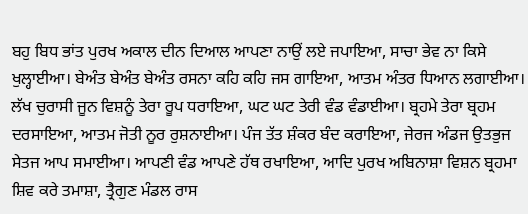ਬਹੁ ਬਿਧ ਭਾਂਤ ਪੁਰਖ ਅਕਾਲ ਦੀਨ ਦਿਆਲ ਆਪਣਾ ਨਾਉਂ ਲਏ ਜਪਾਇਆ, ਸਾਚਾ ਭੇਵ ਨਾ ਕਿਸੇ ਖੁਲ੍ਹਾਈਆ। ਬੇਅੰਤ ਬੇਅੰਤ ਬੇਅੰਤ ਰਸਨਾ ਕਹਿ ਕਹਿ ਜਸ ਗਾਇਆ, ਆਤਮ ਅੰਤਰ ਧਿਆਨ ਲਗਾਈਆ। ਲੱਖ ਚੁਰਾਸੀ ਜੂਨ ਵਿਸ਼ਨੂੰ ਤੇਰਾ ਰੂਪ ਧਰਾਇਆ, ਘਟ ਘਟ ਤੇਰੀ ਵੰਡ ਵੰਡਾਈਆ। ਬ੍ਰਹਮੇ ਤੇਰਾ ਬ੍ਰਹਮ ਦਰਸਾਇਆ, ਆਤਮ ਜੋਤੀ ਨੂਰ ਰੁਸ਼ਨਾਈਆ। ਪੰਜ ਤੱਤ ਸ਼ੰਕਰ ਬੰਦ ਕਰਾਇਆ, ਜੇਰਜ ਅੰਡਜ ਉਤਭੁਜ ਸੇਤਜ ਆਪ ਸਮਾਈਆ। ਆਪਣੀ ਵੰਡ ਆਪਣੇ ਹੱਥ ਰਖਾਇਆ, ਆਦਿ ਪੁਰਖ ਅਬਿਨਾਸ਼ਾ ਵਿਸ਼ਨ ਬ੍ਰਹਮਾ ਸ਼ਿਵ ਕਰੇ ਤਮਾਸ਼ਾ, ਤ੍ਰੈਗੁਣ ਮੰਡਲ ਰਾਸ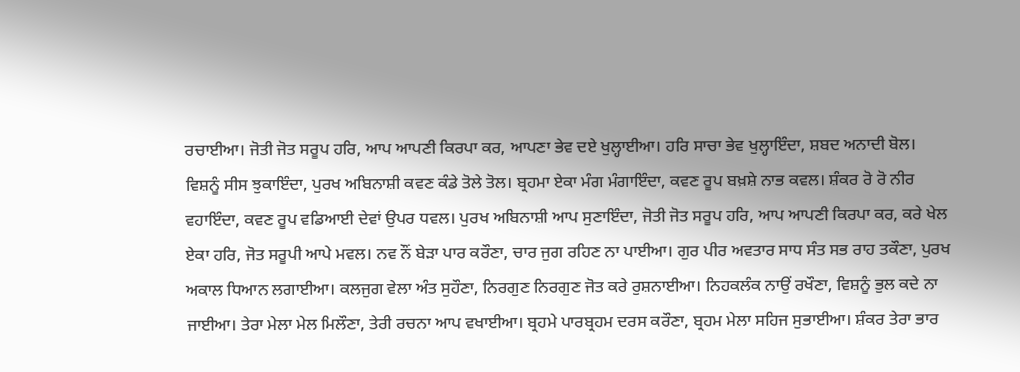ਰਚਾਈਆ। ਜੋਤੀ ਜੋਤ ਸਰੂਪ ਹਰਿ, ਆਪ ਆਪਣੀ ਕਿਰਪਾ ਕਰ, ਆਪਣਾ ਭੇਵ ਦਏ ਖੁਲ੍ਹਾਈਆ। ਹਰਿ ਸਾਚਾ ਭੇਵ ਖੁਲ੍ਹਾਇੰਦਾ, ਸ਼ਬਦ ਅਨਾਦੀ ਬੋਲ। ਵਿਸ਼ਨੂੰ ਸੀਸ ਝੁਕਾਇੰਦਾ, ਪੁਰਖ ਅਬਿਨਾਸ਼ੀ ਕਵਣ ਕੰਡੇ ਤੋਲੇ ਤੋਲ। ਬ੍ਰਹਮਾ ਏਕਾ ਮੰਗ ਮੰਗਾਇੰਦਾ, ਕਵਣ ਰੂਪ ਬਖ਼ਸ਼ੇ ਨਾਭ ਕਵਲ। ਸ਼ੰਕਰ ਰੋ ਰੋ ਨੀਰ ਵਹਾਇੰਦਾ, ਕਵਣ ਰੂਪ ਵਡਿਆਈ ਦੇਵਾਂ ਉਪਰ ਧਵਲ। ਪੁਰਖ ਅਬਿਨਾਸ਼ੀ ਆਪ ਸੁਣਾਇੰਦਾ, ਜੋਤੀ ਜੋਤ ਸਰੂਪ ਹਰਿ, ਆਪ ਆਪਣੀ ਕਿਰਪਾ ਕਰ, ਕਰੇ ਖੇਲ ਏਕਾ ਹਰਿ, ਜੋਤ ਸਰੂਪੀ ਆਪੇ ਮਵਲ। ਨਵ ਨੌਂ ਬੇੜਾ ਪਾਰ ਕਰੌਣਾ, ਚਾਰ ਜੁਗ ਰਹਿਣ ਨਾ ਪਾਈਆ। ਗੁਰ ਪੀਰ ਅਵਤਾਰ ਸਾਧ ਸੰਤ ਸਭ ਰਾਹ ਤਕੌਣਾ, ਪੁਰਖ ਅਕਾਲ ਧਿਆਨ ਲਗਾਈਆ। ਕਲਜੁਗ ਵੇਲਾ ਅੰਤ ਸੁਹੌਣਾ, ਨਿਰਗੁਣ ਨਿਰਗੁਣ ਜੋਤ ਕਰੇ ਰੁਸ਼ਨਾਈਆ। ਨਿਹਕਲੰਕ ਨਾਉਂ ਰਖੌਣਾ, ਵਿਸ਼ਨੂੰ ਭੁਲ ਕਦੇ ਨਾ ਜਾਈਆ। ਤੇਰਾ ਮੇਲਾ ਮੇਲ ਮਿਲੌਣਾ, ਤੇਰੀ ਰਚਨਾ ਆਪ ਵਖਾਈਆ। ਬ੍ਰਹਮੇ ਪਾਰਬ੍ਰਹਮ ਦਰਸ ਕਰੌਣਾ, ਬ੍ਰਹਮ ਮੇਲਾ ਸਹਿਜ ਸੁਭਾਈਆ। ਸ਼ੰਕਰ ਤੇਰਾ ਭਾਰ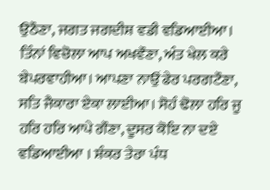ਉਠੌਣਾ, ਜਗਤ ਜਗਦੀਸ਼ ਵਡੀ ਵਡਿਆਈਆ। ਤਿੰਨਾਂ ਵਿਚੋਲਾ ਆਪ ਅਖਵੌਣਾ, ਅੰਤ ਖੇਲ ਕਰੇ ਬੇਪਰਵਾਹੀਆ। ਆਪਣਾ ਨਾਉਂ ਫੇਰ ਪਰਗਟੌਣਾ, ਸਤਿ ਜੈਕਾਰਾ ਏਕਾ ਲਾਈਆ। ਸੋਹੰ ਢੋਲਾ ਹਰਿ ਜੂ ਹਰਿ ਹਰਿ ਆਪੇ ਗੌਣਾ, ਦੂਸਰ ਕੋਇ ਨਾ ਦਏ ਵਡਿਆਈਆ । ਸ਼ੰਕਰ ਤੇਰਾ ਪੰਧ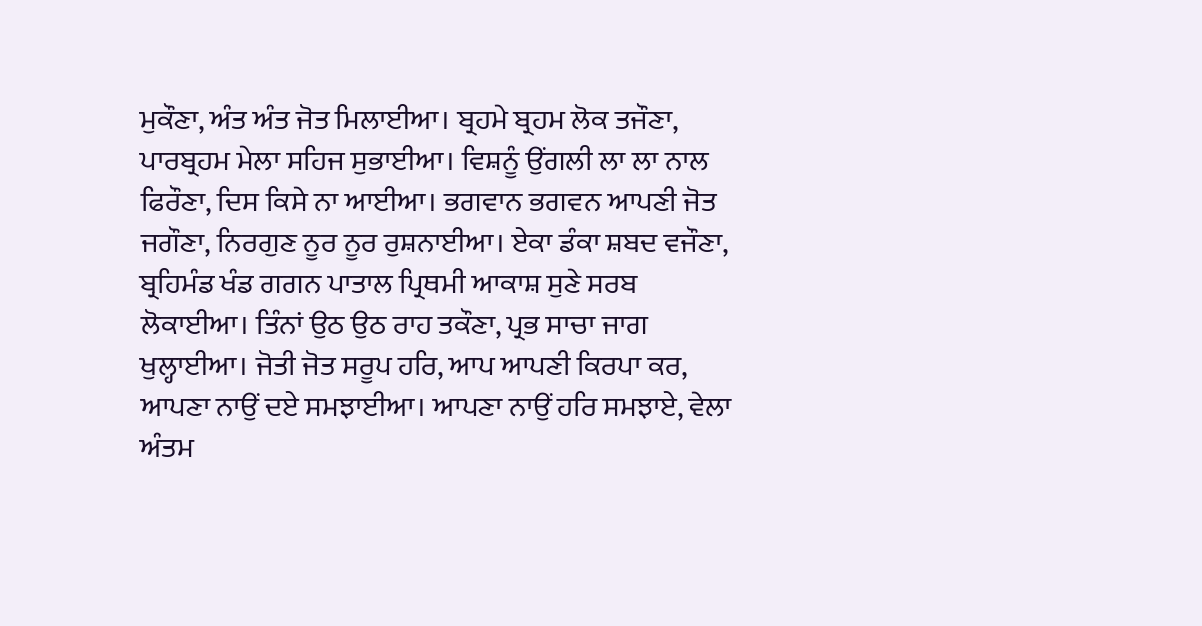ਮੁਕੌਣਾ, ਅੰਤ ਅੰਤ ਜੋਤ ਮਿਲਾਈਆ। ਬ੍ਰਹਮੇ ਬ੍ਰਹਮ ਲੋਕ ਤਜੌਣਾ, ਪਾਰਬ੍ਰਹਮ ਮੇਲਾ ਸਹਿਜ ਸੁਭਾਈਆ। ਵਿਸ਼ਨੂੰ ਉਂਗਲੀ ਲਾ ਲਾ ਨਾਲ ਫਿਰੌਣਾ, ਦਿਸ ਕਿਸੇ ਨਾ ਆਈਆ। ਭਗਵਾਨ ਭਗਵਨ ਆਪਣੀ ਜੋਤ ਜਗੌਣਾ, ਨਿਰਗੁਣ ਨੂਰ ਨੂਰ ਰੁਸ਼ਨਾਈਆ। ਏਕਾ ਡੰਕਾ ਸ਼ਬਦ ਵਜੌਣਾ, ਬ੍ਰਹਿਮੰਡ ਖੰਡ ਗਗਨ ਪਾਤਾਲ ਪ੍ਰਿਥਮੀ ਆਕਾਸ਼ ਸੁਣੇ ਸਰਬ ਲੋਕਾਈਆ। ਤਿੰਨਾਂ ਉਠ ਉਠ ਰਾਹ ਤਕੌਣਾ, ਪ੍ਰਭ ਸਾਚਾ ਜਾਗ ਖੁਲ੍ਹਾਈਆ। ਜੋਤੀ ਜੋਤ ਸਰੂਪ ਹਰਿ, ਆਪ ਆਪਣੀ ਕਿਰਪਾ ਕਰ, ਆਪਣਾ ਨਾਉਂ ਦਏ ਸਮਝਾਈਆ। ਆਪਣਾ ਨਾਉਂ ਹਰਿ ਸਮਝਾਏ, ਵੇਲਾ ਅੰਤਮ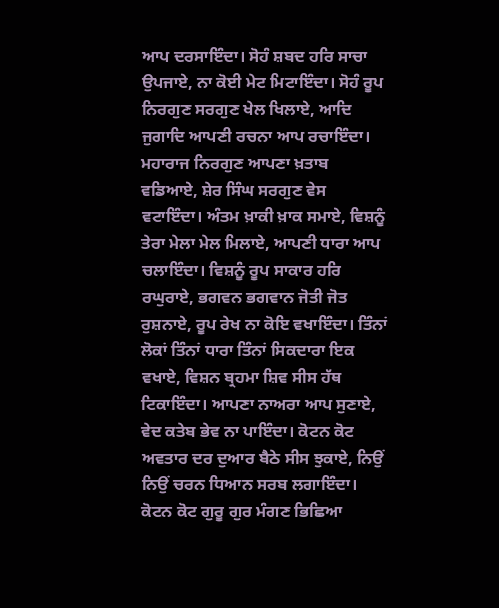ਆਪ ਦਰਸਾਇੰਦਾ। ਸੋਹੰ ਸ਼ਬਦ ਹਰਿ ਸਾਚਾ ਉਪਜਾਏ, ਨਾ ਕੋਈ ਮੇਟ ਮਿਟਾਇੰਦਾ। ਸੋਹੰ ਰੂਪ ਨਿਰਗੁਣ ਸਰਗੁਣ ਖੇਲ ਖਿਲਾਏ, ਆਦਿ ਜੁਗਾਦਿ ਆਪਣੀ ਰਚਨਾ ਆਪ ਰਚਾਇੰਦਾ। ਮਹਾਰਾਜ ਨਿਰਗੁਣ ਆਪਣਾ ਖ਼ਤਾਬ ਵਡਿਆਏ, ਸ਼ੇਰ ਸਿੰਘ ਸਰਗੁਣ ਵੇਸ ਵਟਾਇੰਦਾ। ਅੰਤਮ ਖ਼ਾਕੀ ਖ਼ਾਕ ਸਮਾਏ, ਵਿਸ਼ਨੂੰ ਤੇਰਾ ਮੇਲਾ ਮੇਲ ਮਿਲਾਏ, ਆਪਣੀ ਧਾਰਾ ਆਪ ਚਲਾਇੰਦਾ। ਵਿਸ਼ਨੂੰ ਰੂਪ ਸਾਕਾਰ ਹਰਿ ਰਘੁਰਾਏ, ਭਗਵਨ ਭਗਵਾਨ ਜੋਤੀ ਜੋਤ ਰੁਸ਼ਨਾਏ, ਰੂਪ ਰੇਖ ਨਾ ਕੋਇ ਵਖਾਇੰਦਾ। ਤਿੰਨਾਂ ਲੋਕਾਂ ਤਿੰਨਾਂ ਧਾਰਾ ਤਿੰਨਾਂ ਸਿਕਦਾਰਾ ਇਕ ਵਖਾਏ, ਵਿਸ਼ਨ ਬ੍ਰਹਮਾ ਸ਼ਿਵ ਸੀਸ ਹੱਥ ਟਿਕਾਇੰਦਾ। ਆਪਣਾ ਨਾਅਰਾ ਆਪ ਸੁਣਾਏ, ਵੇਦ ਕਤੇਬ ਭੇਵ ਨਾ ਪਾਇੰਦਾ। ਕੋਟਨ ਕੋਟ ਅਵਤਾਰ ਦਰ ਦੁਆਰ ਬੈਠੇ ਸੀਸ ਝੁਕਾਏ, ਨਿਉਂ ਨਿਉਂ ਚਰਨ ਧਿਆਨ ਸਰਬ ਲਗਾਇੰਦਾ। ਕੋਟਨ ਕੋਟ ਗੁਰੂ ਗੁਰ ਮੰਗਣ ਭਿਛਿਆ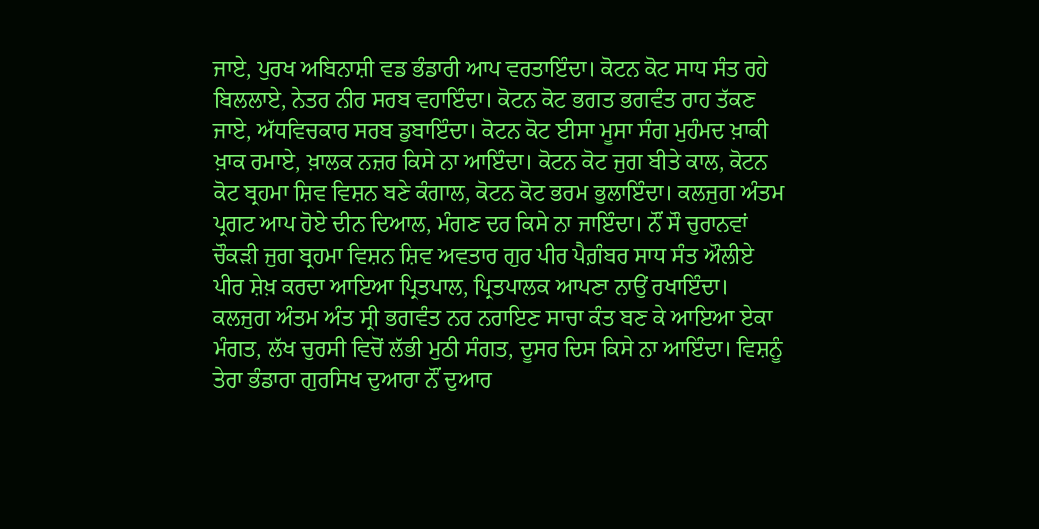ਜਾਏ, ਪੁਰਖ ਅਬਿਨਾਸ਼ੀ ਵਡ ਭੰਡਾਰੀ ਆਪ ਵਰਤਾਇੰਦਾ। ਕੋਟਨ ਕੋਟ ਸਾਧ ਸੰਤ ਰਹੇ ਬਿਲਲਾਏ, ਨੇਤਰ ਨੀਰ ਸਰਬ ਵਹਾਇੰਦਾ। ਕੋਟਨ ਕੋਟ ਭਗਤ ਭਗਵੰਤ ਰਾਹ ਤੱਕਣ ਜਾਏ, ਅੱਧਵਿਚਕਾਰ ਸਰਬ ਡੁਬਾਇੰਦਾ। ਕੋਟਨ ਕੋਟ ਈਸਾ ਮੂਸਾ ਸੰਗ ਮੁਹੰਮਦ ਖ਼ਾਕੀ ਖ਼ਾਕ ਰਮਾਏ, ਖ਼ਾਲਕ ਨਜ਼ਰ ਕਿਸੇ ਨਾ ਆਇੰਦਾ। ਕੋਟਨ ਕੋਟ ਜੁਗ ਬੀਤੇ ਕਾਲ, ਕੋਟਨ ਕੋਟ ਬ੍ਰਹਮਾ ਸ਼ਿਵ ਵਿਸ਼ਨ ਬਣੇ ਕੰਗਾਲ, ਕੋਟਨ ਕੋਟ ਭਰਮ ਭੁਲਾਇੰਦਾ। ਕਲਜੁਗ ਅੰਤਮ ਪ੍ਰਗਟ ਆਪ ਹੋਏ ਦੀਨ ਦਿਆਲ, ਮੰਗਣ ਦਰ ਕਿਸੇ ਨਾ ਜਾਇੰਦਾ। ਨੌਂ ਸੌ ਚੁਰਾਨਵਾਂ ਚੌਕੜੀ ਜੁਗ ਬ੍ਰਹਮਾ ਵਿਸ਼ਨ ਸ਼ਿਵ ਅਵਤਾਰ ਗੁਰ ਪੀਰ ਪੈਗ਼ੰਬਰ ਸਾਧ ਸੰਤ ਔਲੀਏ ਪੀਰ ਸ਼ੇਖ਼ ਕਰਦਾ ਆਇਆ ਪ੍ਰਿਤਪਾਲ, ਪ੍ਰਿਤਪਾਲਕ ਆਪਣਾ ਨਾਉਂ ਰਖਾਇੰਦਾ। ਕਲਜੁਗ ਅੰਤਮ ਅੰਤ ਸ੍ਰੀ ਭਗਵੰਤ ਨਰ ਨਰਾਇਣ ਸਾਚਾ ਕੰਤ ਬਣ ਕੇ ਆਇਆ ਏਕਾ ਮੰਗਤ, ਲੱਖ ਚੁਰਸੀ ਵਿਚੋਂ ਲੱਭੀ ਮੁਠੀ ਸੰਗਤ, ਦੂਸਰ ਦਿਸ ਕਿਸੇ ਨਾ ਆਇੰਦਾ। ਵਿਸ਼ਨੂੰ ਤੇਰਾ ਭੰਡਾਰਾ ਗੁਰਸਿਖ ਦੁਆਰਾ ਨੌਂ ਦੁਆਰ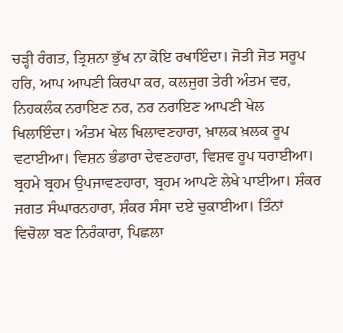ਚੜ੍ਹੀ ਰੰਗਤ, ਤ੍ਰਿਸ਼ਨਾ ਭੁੱਖ ਨਾ ਕੋਇ ਰਖਾਇੰਦਾ। ਜੋਤੀ ਜੋਤ ਸਰੂਪ ਹਰਿ, ਆਪ ਆਪਣੀ ਕਿਰਪਾ ਕਰ, ਕਲਜੁਗ ਤੇਰੀ ਅੰਤਮ ਵਰ, ਨਿਹਕਲੰਕ ਨਰਾਇਣ ਨਰ, ਨਰ ਨਰਾਇਣ ਆਪਣੀ ਖੇਲ ਖਿਲਾਇੰਦਾ। ਅੰਤਮ ਖੇਲ ਖਿਲਾਵਣਹਾਰਾ, ਖ਼ਾਲਕ ਖ਼ਲਕ ਰੂਪ ਵਟਾਈਆ। ਵਿਸ਼ਨ ਭੰਡਾਰਾ ਦੇਵਣਹਾਰਾ, ਵਿਸ਼ਵ ਰੂਪ ਧਰਾਈਆ। ਬ੍ਰਹਮੇ ਬ੍ਰਹਮ ਉਪਜਾਵਣਹਾਰਾ, ਬ੍ਰਹਮ ਆਪਣੇ ਲੇਖੇ ਪਾਈਆ। ਸ਼ੰਕਰ ਜਗਤ ਸੰਘਾਰਨਹਾਰਾ, ਸ਼ੰਕਰ ਸੰਸਾ ਦਏ ਚੁਕਾਈਆ। ਤਿੰਨਾਂ ਵਿਚੋਲਾ ਬਣ ਨਿਰੰਕਾਰਾ, ਪਿਛਲਾ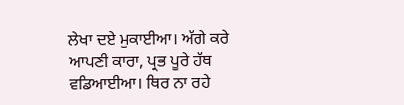ਲੇਖਾ ਦਏ ਮੁਕਾਈਆ। ਅੱਗੇ ਕਰੇ ਆਪਣੀ ਕਾਰਾ, ਪ੍ਰਭ ਪੂਰੇ ਹੱਥ ਵਡਿਆਈਆ। ਥਿਰ ਨਾ ਰਹੇ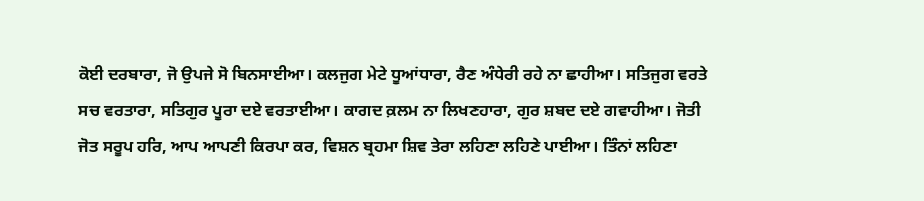ਕੋਈ ਦਰਬਾਰਾ, ਜੋ ਉਪਜੇ ਸੋ ਬਿਨਸਾਈਆ। ਕਲਜੁਗ ਮੇਟੇ ਧੂਆਂਧਾਰਾ, ਰੈਣ ਅੰਧੇਰੀ ਰਹੇ ਨਾ ਛਾਹੀਆ। ਸਤਿਜੁਗ ਵਰਤੇ ਸਚ ਵਰਤਾਰਾ, ਸਤਿਗੁਰ ਪੂਰਾ ਦਏ ਵਰਤਾਈਆ। ਕਾਗਦ ਕ਼ਲਮ ਨਾ ਲਿਖਣਹਾਰਾ, ਗੁਰ ਸ਼ਬਦ ਦਏ ਗਵਾਹੀਆ। ਜੋਤੀ ਜੋਤ ਸਰੂਪ ਹਰਿ, ਆਪ ਆਪਣੀ ਕਿਰਪਾ ਕਰ, ਵਿਸ਼ਨ ਬ੍ਰਹਮਾ ਸ਼ਿਵ ਤੇਰਾ ਲਹਿਣਾ ਲਹਿਣੇ ਪਾਈਆ। ਤਿੰਨਾਂ ਲਹਿਣਾ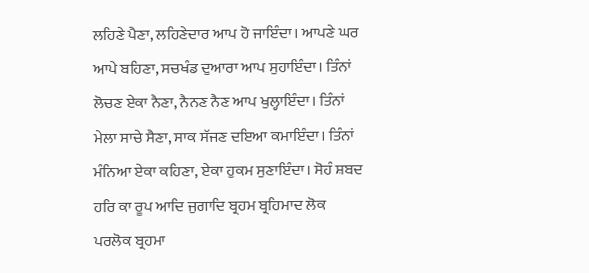ਲਹਿਣੇ ਪੈਣਾ, ਲਹਿਣੇਦਾਰ ਆਪ ਹੋ ਜਾਇੰਦਾ। ਆਪਣੇ ਘਰ ਆਪੇ ਬਹਿਣਾ, ਸਚਖੰਡ ਦੁਆਰਾ ਆਪ ਸੁਹਾਇੰਦਾ। ਤਿੰਨਾਂ ਲੋਚਣ ਏਕਾ ਨੈਣਾ, ਨੈਨਣ ਨੈਣ ਆਪ ਖੁਲ੍ਹਾਇੰਦਾ। ਤਿੰਨਾਂ ਮੇਲਾ ਸਾਚੇ ਸੈਣਾ, ਸਾਕ ਸੱਜਣ ਦਇਆ ਕਮਾਇੰਦਾ। ਤਿੰਨਾਂ ਮੰਨਿਆ ਏਕਾ ਕਹਿਣਾ, ਏਕਾ ਹੁਕਮ ਸੁਣਾਇੰਦਾ। ਸੋਹੰ ਸ਼ਬਦ ਹਰਿ ਕਾ ਰੂਪ ਆਦਿ ਜੁਗਾਦਿ ਬ੍ਰਹਮ ਬ੍ਰਹਿਮਾਦ ਲੋਕ ਪਰਲੋਕ ਬ੍ਰਹਮਾ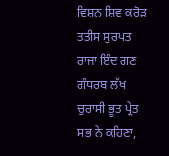ਵਿਸ਼ਨ ਸ਼ਿਵ ਕਰੋੜ ਤਤੀਸ ਸੁਰਪਤ ਰਾਜਾ ਇੰਦ ਗਣ ਗੰਧਰਬ ਲੱਖ ਚੁਰਾਸੀ ਭੂਤ ਪ੍ਰੇਤ ਸਭ ਨੇ ਕਹਿਣਾ,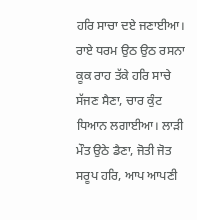ਹਰਿ ਸਾਚਾ ਦਏ ਜਣਾਈਆ। ਰਾਏ ਧਰਮ ਉਠ ਉਠ ਰਸਨਾ ਕੂਕ ਰਾਹ ਤੱਕੇ ਹਰਿ ਸਾਚੇ ਸੱਜਣ ਸੈਣਾ, ਚਾਰ ਕੁੰਟ ਧਿਆਨ ਲਗਾਈਆ। ਲਾੜੀ ਮੌਤ ਉਠੇ ਡੈਣਾ, ਜੋਤੀ ਜੋਤ ਸਰੂਪ ਹਰਿ, ਆਪ ਆਪਣੀ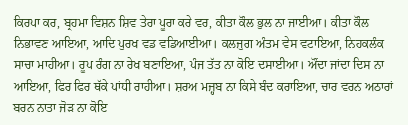ਕਿਰਪਾ ਕਰ, ਬ੍ਰਹਮਾ ਵਿਸ਼ਨ ਸ਼ਿਵ ਤੇਰਾ ਪੂਰਾ ਕਰੇ ਵਰ, ਕੀਤਾ ਕੌਲ ਭੁਲ ਨਾ ਜਾਈਆ। ਕੀਤਾ ਕੌਲ ਨਿਭਾਵਣ ਆਇਆ, ਆਦਿ ਪੁਰਖ ਵਡ ਵਡਿਆਈਆ। ਕਲਜੁਗ ਅੰਤਮ ਵੇਸ ਵਟਾਇਆ, ਨਿਹਕਲੰਕ ਸਾਚਾ ਮਾਹੀਆ। ਰੂਪ ਰੰਗ ਨਾ ਰੇਖ ਬਣਾਇਆ, ਪੰਜ ਤੱਤ ਨਾ ਕੋਇ ਦਸਾਈਆ। ਔਂਦਾ ਜਾਂਦਾ ਦਿਸ ਨਾ ਆਇਆ, ਫਿਰ ਫਿਰ ਥੱਕੇ ਪਾਂਧੀ ਰਾਹੀਆ। ਸ਼ਰਅ ਮਜ਼੍ਹਬ ਨਾ ਕਿਸੇ ਬੰਦ ਕਰਾਇਆ, ਚਾਰ ਵਰਨ ਅਠਾਰਾਂ ਬਰਨ ਨਾਤਾ ਜੋੜ ਨਾ ਕੋਇ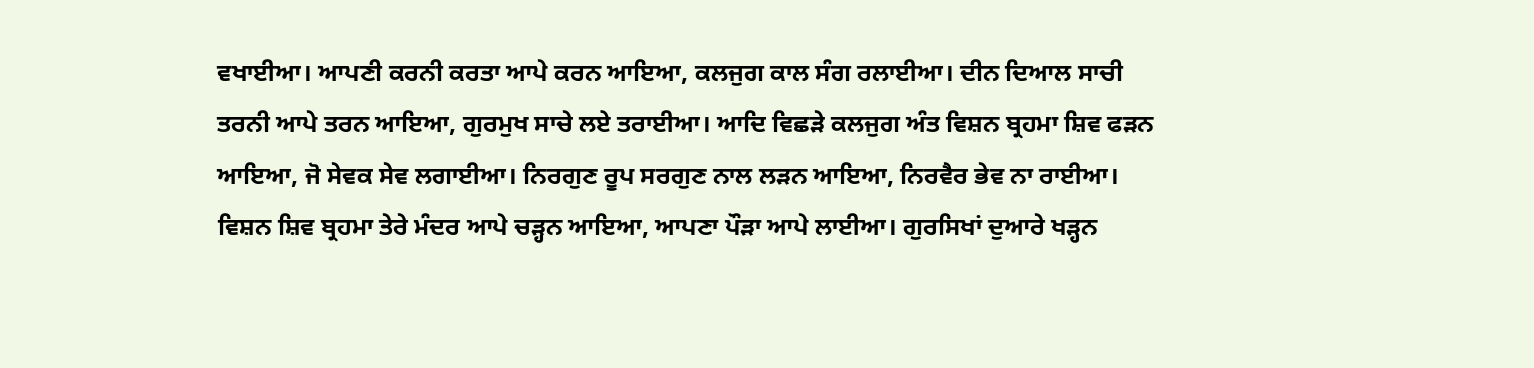ਵਖਾਈਆ। ਆਪਣੀ ਕਰਨੀ ਕਰਤਾ ਆਪੇ ਕਰਨ ਆਇਆ, ਕਲਜੁਗ ਕਾਲ ਸੰਗ ਰਲਾਈਆ। ਦੀਨ ਦਿਆਲ ਸਾਚੀ ਤਰਨੀ ਆਪੇ ਤਰਨ ਆਇਆ, ਗੁਰਮੁਖ ਸਾਚੇ ਲਏ ਤਰਾਈਆ। ਆਦਿ ਵਿਛੜੇ ਕਲਜੁਗ ਅੰਤ ਵਿਸ਼ਨ ਬ੍ਰਹਮਾ ਸ਼ਿਵ ਫੜਨ ਆਇਆ, ਜੋ ਸੇਵਕ ਸੇਵ ਲਗਾਈਆ। ਨਿਰਗੁਣ ਰੂਪ ਸਰਗੁਣ ਨਾਲ ਲੜਨ ਆਇਆ, ਨਿਰਵੈਰ ਭੇਵ ਨਾ ਰਾਈਆ। ਵਿਸ਼ਨ ਸ਼ਿਵ ਬ੍ਰਹਮਾ ਤੇਰੇ ਮੰਦਰ ਆਪੇ ਚੜ੍ਹਨ ਆਇਆ, ਆਪਣਾ ਪੌੜਾ ਆਪੇ ਲਾਈਆ। ਗੁਰਸਿਖਾਂ ਦੁਆਰੇ ਖੜ੍ਹਨ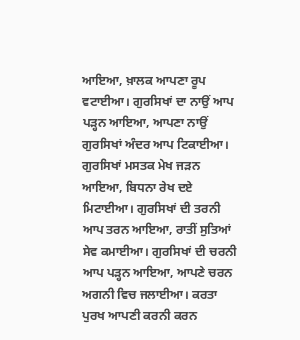ਆਇਆ, ਖ਼ਾਲਕ ਆਪਣਾ ਰੂਪ ਵਟਾਈਆ। ਗੁਰਸਿਖਾਂ ਦਾ ਨਾਉਂ ਆਪ ਪੜ੍ਹਨ ਆਇਆ, ਆਪਣਾ ਨਾਉਂ ਗੁਰਸਿਖਾਂ ਅੰਦਰ ਆਪ ਟਿਕਾਈਆ। ਗੁਰਸਿਖਾਂ ਮਸਤਕ ਮੇਖ ਜੜਨ ਆਇਆ, ਬਿਧਨਾ ਰੇਖ ਦਏ ਮਿਟਾਈਆ। ਗੁਰਸਿਖਾਂ ਦੀ ਤਰਨੀ ਆਪ ਤਰਨ ਆਇਆ, ਰਾਤੀਂ ਸੁਤਿਆਂ ਸੇਵ ਕਮਾਈਆ। ਗੁਰਸਿਖਾਂ ਦੀ ਚਰਨੀ ਆਪ ਪੜ੍ਹਨ ਆਇਆ, ਆਪਣੇ ਚਰਨ ਅਗਨੀ ਵਿਚ ਜਲਾਈਆ। ਕਰਤਾ ਪੁਰਖ ਆਪਣੀ ਕਰਨੀ ਕਰਨ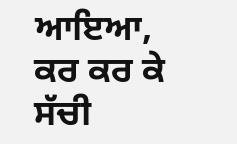ਆਇਆ, ਕਰ ਕਰ ਕੇ ਸੱਚੀ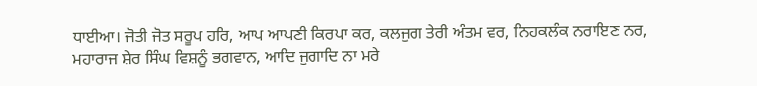ਧਾਈਆ। ਜੋਤੀ ਜੋਤ ਸਰੂਪ ਹਰਿ, ਆਪ ਆਪਣੀ ਕਿਰਪਾ ਕਰ, ਕਲਜੁਗ ਤੇਰੀ ਅੰਤਮ ਵਰ, ਨਿਹਕਲੰਕ ਨਰਾਇਣ ਨਰ, ਮਹਾਰਾਜ ਸ਼ੇਰ ਸਿੰਘ ਵਿਸ਼ਨੂੰ ਭਗਵਾਨ, ਆਦਿ ਜੁਗਾਦਿ ਨਾ ਮਰੇ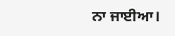ਨਾ ਜਾਈਆ।